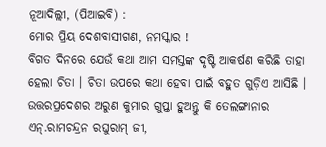ନୂଆଦିଲ୍ଲୀ, (ପିଆଇବି) :
ମୋର ପ୍ରିୟ ଦେଶବାସୀଗଣ, ନମସ୍କାର !
ବିଗତ ଦିନରେ ଯେଉଁ କଥା ଆମ ସମସ୍ତଙ୍କ ଦୃଷ୍ଟି ଆକର୍ଷଣ କରିଛି ତାହା ହେଲା ଚିତା । ଚିତା ଉପରେ କଥା ହେବା ପାଇଁ ବହୁତ ଗୁଡ଼ିଏ ଆସିଛି । ଉତ୍ତରପ୍ରଦେଶର ଅରୁଣ କୁମାର ଗୁପ୍ତା ହୁଅନ୍ତୁ କି ତେଲଙ୍ଗାନାର ଏନ୍.ରାମଚନ୍ଦ୍ରନ ରଘୁରାମ୍ ଜୀ,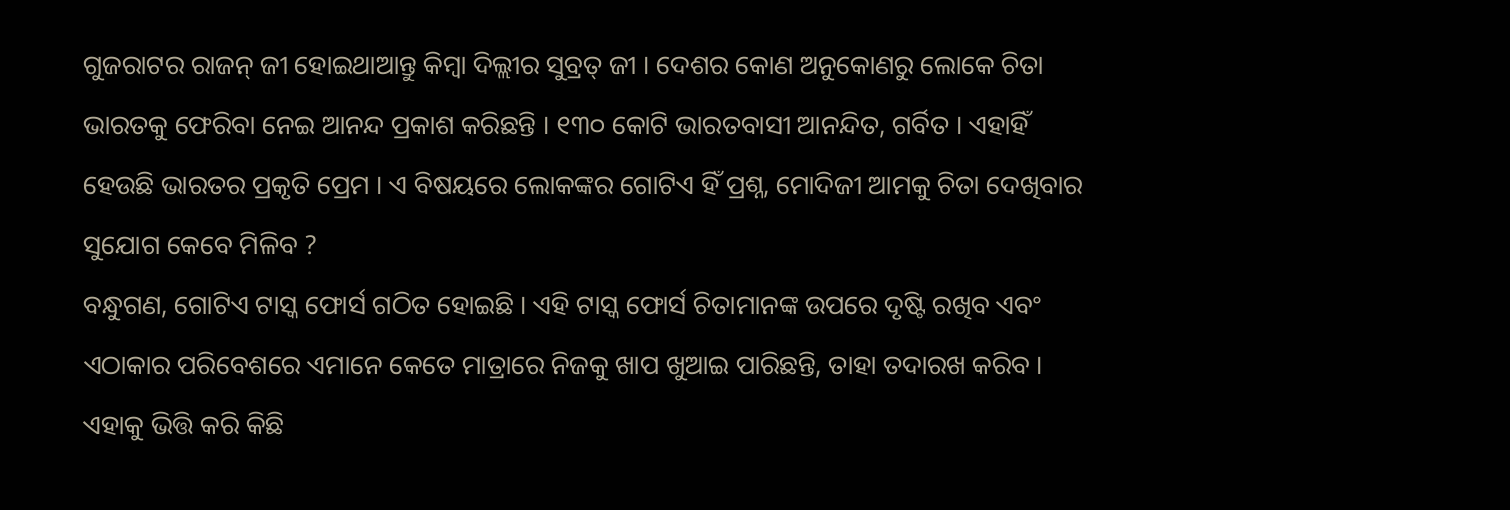ଗୁଜରାଟର ରାଜନ୍ ଜୀ ହୋଇଥାଆନ୍ତୁ କିମ୍ବା ଦିଲ୍ଲୀର ସୁବ୍ରତ୍ ଜୀ । ଦେଶର କୋଣ ଅନୁକୋଣରୁ ଲୋକେ ଚିତା ଭାରତକୁ ଫେରିବା ନେଇ ଆନନ୍ଦ ପ୍ରକାଶ କରିଛନ୍ତି । ୧୩୦ କୋଟି ଭାରତବାସୀ ଆନନ୍ଦିତ, ଗର୍ବିତ । ଏହାହିଁ ହେଉଛି ଭାରତର ପ୍ରକୃତି ପ୍ରେମ । ଏ ବିଷୟରେ ଲୋକଙ୍କର ଗୋଟିଏ ହିଁ ପ୍ରଶ୍ନ, ମୋଦିଜୀ ଆମକୁ ଚିତା ଦେଖିବାର ସୁଯୋଗ କେବେ ମିଳିବ ?
ବନ୍ଧୁଗଣ, ଗୋଟିଏ ଟାସ୍କ ଫୋର୍ସ ଗଠିତ ହୋଇଛି । ଏହି ଟାସ୍କ ଫୋର୍ସ ଚିତାମାନଙ୍କ ଉପରେ ଦୃଷ୍ଟି ରଖିବ ଏବଂ ଏଠାକାର ପରିବେଶରେ ଏମାନେ କେତେ ମାତ୍ରାରେ ନିଜକୁ ଖାପ ଖୁଆଇ ପାରିଛନ୍ତି, ତାହା ତଦାରଖ କରିବ । ଏହାକୁ ଭିତ୍ତି କରି କିଛି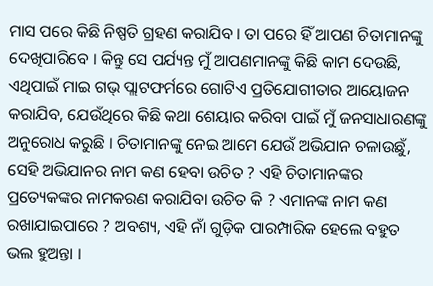ମାସ ପରେ କିଛି ନିଷ୍ପତି ଗ୍ରହଣ କରାଯିବ । ତା ପରେ ହିଁ ଆପଣ ଚିତାମାନଙ୍କୁ ଦେଖିପାରିବେ । କିନ୍ତୁ ସେ ପର୍ଯ୍ୟନ୍ତ ମୁଁ ଆପଣମାନଙ୍କୁ କିଛି କାମ ଦେଉଛି, ଏଥିପାଇଁ ମାଇ ଗଭ୍ ପ୍ଲାଟଫର୍ମରେ ଗୋଟିଏ ପ୍ରତିଯୋଗୀତାର ଆୟୋଜନ କରାଯିବ, ଯେଉଁଥିରେ କିଛି କଥା ଶେୟାର କରିବା ପାଇଁ ମୁଁ ଜନସାଧାରଣଙ୍କୁ ଅନୁରୋଧ କରୁଛି । ଚିତାମାନଙ୍କୁ ନେଇ ଆମେ ଯେଉଁ ଅଭିଯାନ ଚଳାଉଛୁଁ, ସେହି ଅଭିଯାନର ନାମ କଣ ହେବା ଉଚିତ ? ଏହି ଚିତାମାନଙ୍କର ପ୍ରତ୍ୟେକଙ୍କର ନାମକରଣ କରାଯିବା ଉଚିତ କି ? ଏମାନଙ୍କ ନାମ କଣ ରଖାଯାଇପାରେ ? ଅବଶ୍ୟ, ଏହି ନାଁ ଗୁଡ଼ିକ ପାରମ୍ପାରିକ ହେଲେ ବହୁତ ଭଲ ହୁଅନ୍ତା ।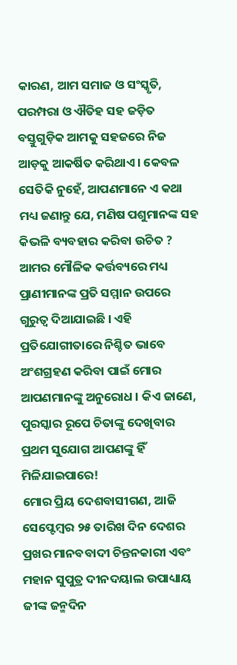କାରଣ, ଆମ ସମାଜ ଓ ସଂସ୍କୃତି, ପରମ୍ପରା ଓ ଐତିହ ସହ ଜଡ଼ିତ ବସ୍ତୁଗୁଡ଼ିକ ଆମକୁ ସହଜରେ ନିଜ ଆଡ଼କୁ ଆକର୍ଷିତ କରିଥାଏ । କେବଳ ସେତିକି ନୁହେଁ, ଆପଣମାନେ ଏ କଥା ମଧ୍ୟ ଜଣାନ୍ତୁ ଯେ, ମଣିଷ ପଶୁମାନଙ୍କ ସହ କିଭଳି ବ୍ୟବହାର କରିବା ଉଚିତ ? ଆମର ମୌଳିକ କର୍ତ୍ତବ୍ୟରେ ମଧ୍ୟ ପ୍ରାଣୀମାନଙ୍କ ପ୍ରତି ସମ୍ମାନ ଉପରେ ଗୁରୁତ୍ୱ ଦିଆଯାଇଛି । ଏହି ପ୍ରତିଯୋଗୀତାରେ ନିଶ୍ଚିତ ଭାବେ ଅଂଶଗ୍ରହଣ କରିବା ପାଇଁ ମୋର ଆପଣମାନଙ୍କୁ ଅନୁରୋଧ । କିଏ ଜାଣେ, ପୁରସ୍କାର ରୂପେ ଚିତାଙ୍କୁ ଦେଖିବାର ପ୍ରଥମ ସୁଯୋଗ ଆପଣଙ୍କୁ ହିଁ ମିଳିଯାଇପାରେ!
ମୋର ପ୍ରିୟ ଦେଶବାସୀଗଣ, ଆଜି ସେପ୍ଟେମ୍ବର ୨୫ ତାରିଖ ଦିନ ଦେଶର ପ୍ରଖର ମାନବବାଦୀ ଚିନ୍ତନକାରୀ ଏବଂ ମହାନ ସୁପୁତ୍ର ଦୀନଦୟାଲ ଉପାଧ୍ୟାୟ ଜୀଙ୍କ ଜନ୍ମଦିନ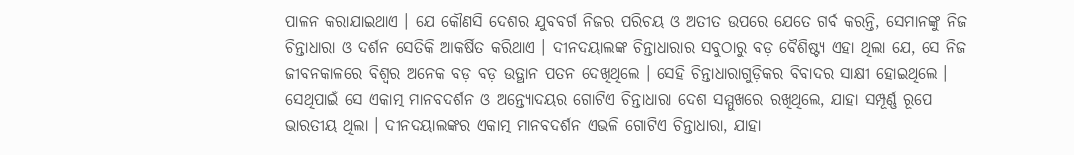ପାଳନ କରାଯାଇଥାଏ । ଯେ କୌଣସି ଦେଶର ଯୁବବର୍ଗ ନିଜର ପରିଚୟ ଓ ଅତୀତ ଉପରେ ଯେତେ ଗର୍ବ କରନ୍ତି, ସେମାନଙ୍କୁ ନିଜ ଚିନ୍ତାଧାରା ଓ ଦର୍ଶନ ସେତିକି ଆକର୍ଷିତ କରିଥାଏ । ଦୀନଦୟାଲଙ୍କ ଚିନ୍ତାଧାରାର ସବୁଠାରୁ ବଡ଼ ବୈଶିଷ୍ଟ୍ୟ ଏହା ଥିଲା ଯେ, ସେ ନିଜ ଜୀବନକାଳରେ ବିଶ୍ୱର ଅନେକ ବଡ଼ ବଡ଼ ଉତ୍ଥାନ ପତନ ଦେଖିଥିଲେ । ସେହି ଚିନ୍ତାଧାରାଗୁଡ଼ିକର ବିବାଦର ସାକ୍ଷୀ ହୋଇଥିଲେ । ସେଥିପାଇଁ ସେ ଏକାତ୍ମ ମାନବଦର୍ଶନ ଓ ଅନ୍ତ୍ୟୋଦୟର ଗୋଟିଏ ଚିନ୍ତାଧାରା ଦେଶ ସମ୍ମୁଖରେ ରଖିଥିଲେ, ଯାହା ସମ୍ପୂର୍ଣ୍ଣ ରୂପେ ଭାରତୀୟ ଥିଲା । ଦୀନଦୟାଲଙ୍କର ଏକାତ୍ମ ମାନବଦର୍ଶନ ଏଭଳି ଗୋଟିଏ ଚିନ୍ତାଧାରା, ଯାହା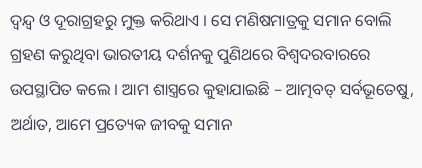ଦ୍ୱନ୍ଦ୍ୱ ଓ ଦୂରାଗ୍ରହରୁ ମୁକ୍ତ କରିଥାଏ । ସେ ମଣିଷମାତ୍ରକୁ ସମାନ ବୋଲି ଗ୍ରହଣ କରୁଥିବା ଭାରତୀୟ ଦର୍ଶନକୁ ପୁଣିଥରେ ବିଶ୍ୱଦରବାରରେ ଉପସ୍ଥାପିତ କଲେ । ଆମ ଶାସ୍ତ୍ରରେ କୁହାଯାଇଛି – ଆତ୍ମବତ୍ ସର୍ବଭୂତେଷୁ, ଅର୍ଥାତ, ଆମେ ପ୍ରତ୍ୟେକ ଜୀବକୁ ସମାନ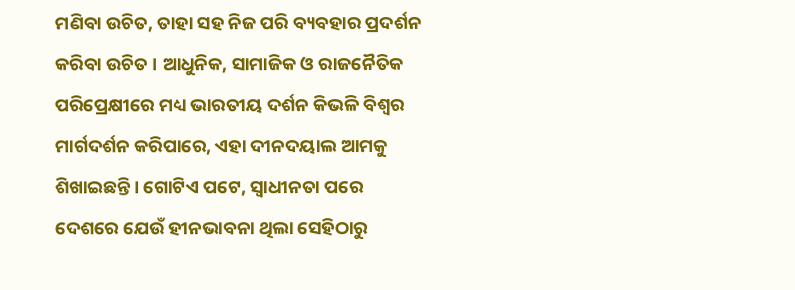ମଣିବା ଉଚିତ, ତାହା ସହ ନିଜ ପରି ବ୍ୟବହାର ପ୍ରଦର୍ଶନ କରିବା ଉଚିତ । ଆଧୁନିକ, ସାମାଜିକ ଓ ରାଜନୈତିକ ପରିପ୍ରେକ୍ଷୀରେ ମଧ୍ୟ ଭାରତୀୟ ଦର୍ଶନ କିଭଳି ବିଶ୍ୱର ମାର୍ଗଦର୍ଶନ କରିପାରେ, ଏହା ଦୀନଦୟାଲ ଆମକୁ ଶିଖାଇଛନ୍ତି । ଗୋଟିଏ ପଟେ, ସ୍ୱାଧୀନତା ପରେ ଦେଶରେ ଯେଉଁ ହୀନଭାବନା ଥିଲା ସେହିଠାରୁ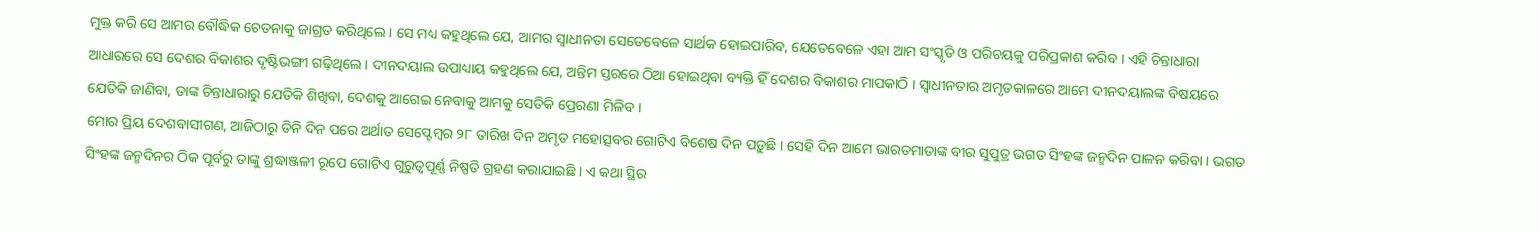ମୁକ୍ତ କରି ସେ ଆମର ବୌଦ୍ଧିକ ଚେତନାକୁ ଜାଗ୍ରତ କରିଥିଲେ । ସେ ମଧ୍ୟ କହୁଥିଲେ ଯେ, ଆମର ସ୍ୱାଧୀନତା ସେତେବେଳେ ସାର୍ଥକ ହୋଇପାରିବ, ଯେତେବେଳେ ଏହା ଆମ ସଂସ୍କୃତି ଓ ପରିଚୟକୁ ପରିପ୍ରକାଶ କରିବ । ଏହି ଚିନ୍ତାଧାରା ଆଧାରରେ ସେ ଦେଶର ବିକାଶର ଦୃଷ୍ଟିଭଙ୍ଗୀ ଗଢ଼ିଥିଲେ । ଦୀନଦୟାଲ ଉପାଧ୍ୟାୟ କହୁଥିଲେ ଯେ, ଅନ୍ତିମ ସ୍ତରରେ ଠିଆ ହୋଇଥିବା ବ୍ୟକ୍ତି ହିଁ ଦେଶର ବିକାଶର ମାପକାଠି । ସ୍ୱାଧୀନତାର ଅମୃତକାଳରେ ଆମେ ଦୀନଦୟାଲଙ୍କ ବିଷୟରେ ଯେତିକି ଜାଣିବା, ତାଙ୍କ ଚିନ୍ତାଧାରାରୁ ଯେତିକି ଶିଖିବା, ଦେଶକୁ ଆଗେଇ ନେବାକୁ ଆମକୁ ସେତିକି ପ୍ରେରଣା ମିଳିବ ।
ମୋର ପ୍ରିୟ ଦେଶବାସୀଗଣ, ଆଜିଠାରୁ ତିନି ଦିନ ପରେ ଅର୍ଥାତ ସେପ୍ଟେମ୍ବର ୨୮ ତାରିଖ ଦିନ ଅମୃତ ମହୋତ୍ସବର ଗୋଟିଏ ବିଶେଷ ଦିନ ପଡ଼ୁଛି । ସେହି ଦିନ ଆମେ ଭାରତମାତାଙ୍କ ବୀର ସୁପୁତ୍ର ଭଗତ ସିଂହଙ୍କ ଜନ୍ମଦିନ ପାଳନ କରିବା । ଭଗତ ସିଂହଙ୍କ ଜନ୍ମଦିନର ଠିକ ପୂର୍ବରୁ ତାଙ୍କୁ ଶ୍ରଦ୍ଧାଞ୍ଜଳୀ ରୂପେ ଗୋଟିଏ ଗୁରୁତ୍ୱପୂର୍ଣ୍ଣ ନିଷ୍ପତି ଗ୍ରହଣ କରାଯାଇଛି । ଏ କଥା ସ୍ଥିର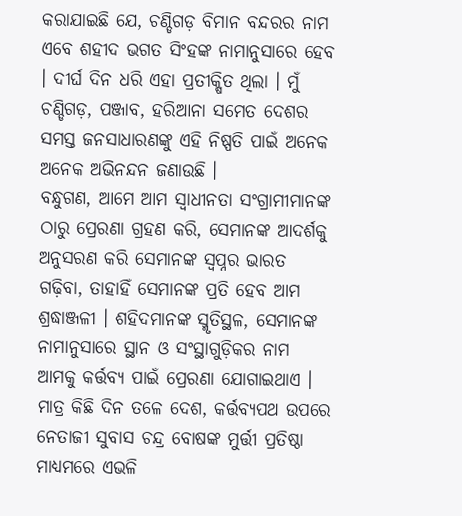କରାଯାଇଛି ଯେ, ଚଣ୍ଡିଗଡ଼ ବିମାନ ବନ୍ଦରର ନାମ ଏବେ ଶହୀଦ ଭଗତ ସିଂହଙ୍କ ନାମାନୁସାରେ ହେବ । ଦୀର୍ଘ ଦିନ ଧରି ଏହା ପ୍ରତୀକ୍ଷିତ ଥିଲା । ମୁଁ ଚଣ୍ଡିଗଡ଼, ପଞ୍ଜାବ, ହରିଆନା ସମେତ ଦେଶର ସମସ୍ତ ଜନସାଧାରଣଙ୍କୁ ଏହି ନିଷ୍ପତି ପାଇଁ ଅନେକ ଅନେକ ଅଭିନନ୍ଦନ ଜଣାଉଛି ।
ବନ୍ଧୁଗଣ, ଆମେ ଆମ ସ୍ୱାଧୀନତା ସଂଗ୍ରାମୀମାନଙ୍କ ଠାରୁ ପ୍ରେରଣା ଗ୍ରହଣ କରି, ସେମାନଙ୍କ ଆଦର୍ଶକୁ ଅନୁସରଣ କରି ସେମାନଙ୍କ ସ୍ୱପ୍ନର ଭାରତ ଗଢ଼ିବା, ତାହାହିଁ ସେମାନଙ୍କ ପ୍ରତି ହେବ ଆମ ଶ୍ରଦ୍ଧାଞ୍ଜଳୀ । ଶହିଦମାନଙ୍କ ସ୍ମୃତିସ୍ଥଳ, ସେମାନଙ୍କ ନାମାନୁସାରେ ସ୍ଥାନ ଓ ସଂସ୍ଥାଗୁଡ଼ିକର ନାମ ଆମକୁ କର୍ତ୍ତବ୍ୟ ପାଇଁ ପ୍ରେରଣା ଯୋଗାଇଥାଏ । ମାତ୍ର କିଛି ଦିନ ତଳେ ଦେଶ, କର୍ତ୍ତବ୍ୟପଥ ଉପରେ ନେତାଜୀ ସୁବାସ ଚନ୍ଦ୍ର ବୋଷଙ୍କ ମୁର୍ତ୍ତୀ ପ୍ରତିଷ୍ଠା ମାଧ୍ୟମରେ ଏଭଳି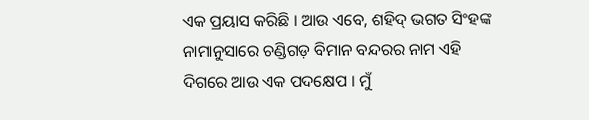ଏକ ପ୍ରୟାସ କରିଛି । ଆଉ ଏବେ, ଶହିଦ୍ ଭଗତ ସିଂହଙ୍କ ନାମାନୁସାରେ ଚଣ୍ଡିଗଡ଼ ବିମାନ ବନ୍ଦରର ନାମ ଏହି ଦିଗରେ ଆଉ ଏକ ପଦକ୍ଷେପ । ମୁଁ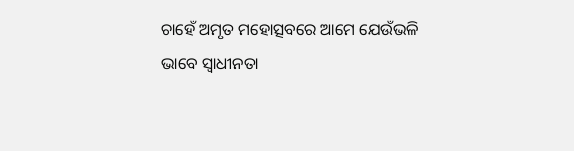ଚାହେଁ ଅମୃତ ମହୋତ୍ସବରେ ଆମେ ଯେଉଁଭଳି ଭାବେ ସ୍ୱାଧୀନତା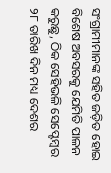ସଂଗ୍ରାମୀମାନଙ୍କ ସହିତ ଜଡ଼ିତ ହୋଇ ବିଶେଷ ଅବସରକୁ ଯେମିତି ପାଳନ କରୁଛୁ, ଠିକ ସେହିଭଳି ସେପ୍ଟେମ୍ବର ୨୮ ତାରିଖ ଦିନ ମଧ୍ୟ ଦେଶର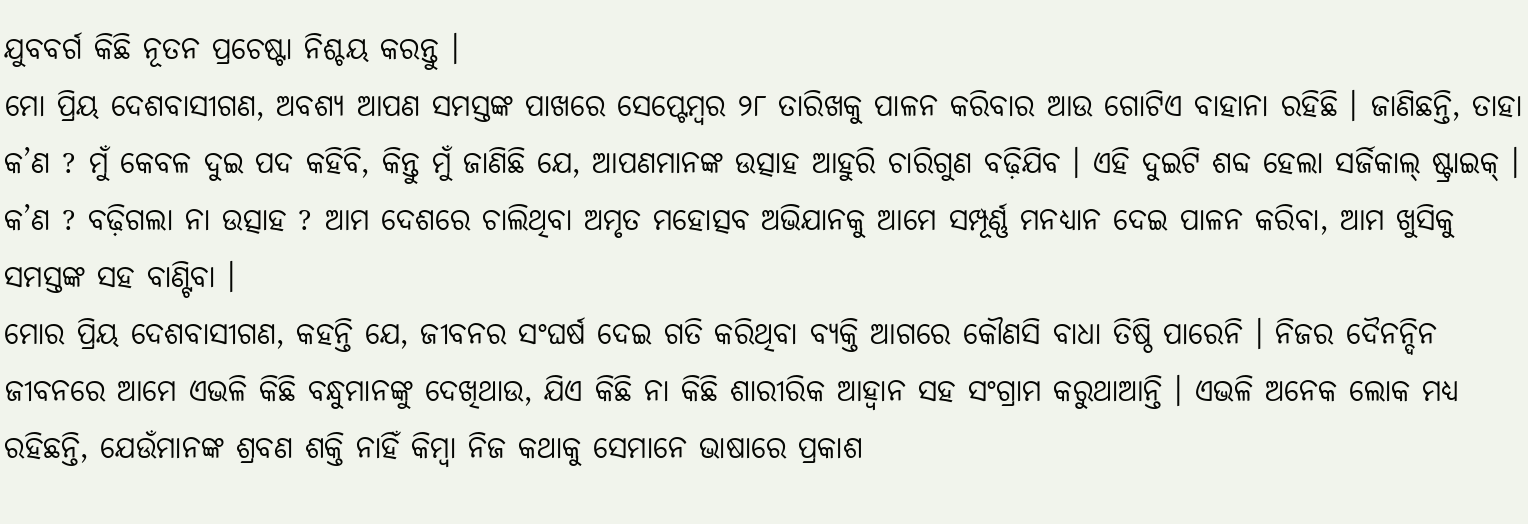ଯୁବବର୍ଗ କିଛି ନୂତନ ପ୍ରଚେଷ୍ଟା ନିଶ୍ଚୟ କରନ୍ତୁ ।
ମୋ ପ୍ରିୟ ଦେଶବାସୀଗଣ, ଅବଶ୍ୟ ଆପଣ ସମସ୍ତଙ୍କ ପାଖରେ ସେପ୍ଟେମ୍ବର ୨୮ ତାରିଖକୁ ପାଳନ କରିବାର ଆଉ ଗୋଟିଏ ବାହାନା ରହିଛି । ଜାଣିଛନ୍ତି, ତାହା କ’ଣ ? ମୁଁ କେବଳ ଦୁଇ ପଦ କହିବି, କିନ୍ତୁ ମୁଁ ଜାଣିଛି ଯେ, ଆପଣମାନଙ୍କ ଉତ୍ସାହ ଆହୁରି ଚାରିଗୁଣ ବଢ଼ିଯିବ । ଏହି ଦୁଇଟି ଶବ୍ଦ ହେଲା ସର୍ଜିକାଲ୍ ଷ୍ଟ୍ରାଇକ୍ । କ’ଣ ? ବଢ଼ିଗଲା ନା ଉତ୍ସାହ ? ଆମ ଦେଶରେ ଚାଲିଥିବା ଅମୃତ ମହୋତ୍ସବ ଅଭିଯାନକୁ ଆମେ ସମ୍ପୂର୍ଣ୍ଣ ମନଧ୍ୟାନ ଦେଇ ପାଳନ କରିବା, ଆମ ଖୁସିକୁ ସମସ୍ତଙ୍କ ସହ ବାଣ୍ଟିବା ।
ମୋର ପ୍ରିୟ ଦେଶବାସୀଗଣ, କହନ୍ତି ଯେ, ଜୀବନର ସଂଘର୍ଷ ଦେଇ ଗତି କରିଥିବା ବ୍ୟକ୍ତି ଆଗରେ କୌଣସି ବାଧା ତିଷ୍ଠି ପାରେନି । ନିଜର ଦୈନନ୍ଦିନ ଜୀବନରେ ଆମେ ଏଭଳି କିଛି ବନ୍ଧୁମାନଙ୍କୁ ଦେଖିଥାଉ, ଯିଏ କିଛି ନା କିଛି ଶାରୀରିକ ଆହ୍ୱାନ ସହ ସଂଗ୍ରାମ କରୁଥାଆନ୍ତି । ଏଭଳି ଅନେକ ଲୋକ ମଧ୍ୟ ରହିଛନ୍ତି, ଯେଉଁମାନଙ୍କ ଶ୍ରବଣ ଶକ୍ତି ନାହିଁ କିମ୍ବା ନିଜ କଥାକୁ ସେମାନେ ଭାଷାରେ ପ୍ରକାଶ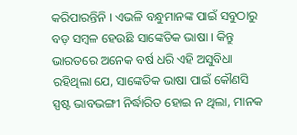କରିପାରନ୍ତିନି । ଏଭଳି ବନ୍ଧୁମାନଙ୍କ ପାଇଁ ସବୁଠାରୁ ବଡ଼ ସମ୍ବଳ ହେଉଛି ସାଙ୍କେତିକ ଭାଷା । କିନ୍ତୁ ଭାରତରେ ଅନେକ ବର୍ଷ ଧରି ଏହି ଅସୁବିଧା ରହିଥିଲା ଯେ, ସାଙ୍କେତିକ ଭାଷା ପାଇଁ କୌଣସି ସ୍ପଷ୍ଟ ଭାବଭଙ୍ଗୀ ନିର୍ଦ୍ଧାରିତ ହୋଇ ନ ଥିଲା, ମାନକ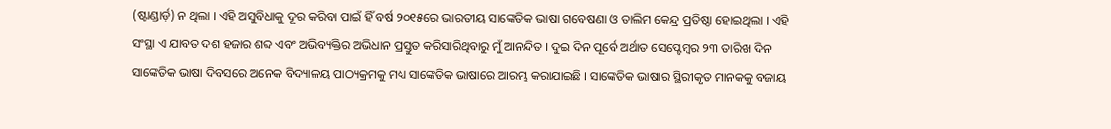(ଷ୍ଟାଣ୍ଡାର୍ଡ଼) ନ ଥିଲା । ଏହି ଅସୁବିଧାକୁ ଦୂର କରିବା ପାଇଁ ହିଁ ବର୍ଷ ୨୦୧୫ରେ ଭାରତୀୟ ସାଙ୍କେତିକ ଭାଷା ଗବେଷଣା ଓ ତାଲିମ କେନ୍ଦ୍ର ପ୍ରତିଷ୍ଠା ହୋଇଥିଲା । ଏହି ସଂସ୍ଥା ଏ ଯାବତ ଦଶ ହଜାର ଶବ୍ଦ ଏବଂ ଅଭିବ୍ୟକ୍ତିର ଅଭିଧାନ ପ୍ରସ୍ତୁତ କରିସାରିଥିବାରୁ ମୁଁ ଆନନ୍ଦିତ । ଦୁଇ ଦିନ ପୂର୍ବେ ଅର୍ଥାତ ସେପ୍ଟେମ୍ବର ୨୩ ତାରିଖ ଦିନ ସାଙ୍କେତିକ ଭାଷା ଦିବସରେ ଅନେକ ବିଦ୍ୟାଳୟ ପାଠ୍ୟକ୍ରମକୁ ମଧ୍ୟ ସାଙ୍କେତିକ ଭାଷାରେ ଆରମ୍ଭ କରାଯାଇଛି । ସାଙ୍କେତିକ ଭାଷାର ସ୍ଥିରୀକୃତ ମାନକକୁ ବଜାୟ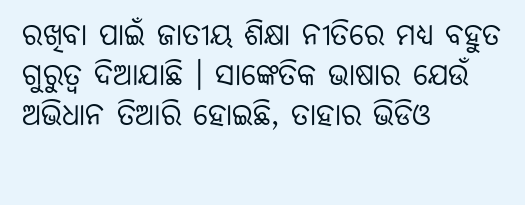ରଖିବା ପାଇଁ ଜାତୀୟ ଶିକ୍ଷା ନୀତିରେ ମଧ୍ୟ ବହୁତ ଗୁରୁତ୍ୱ ଦିଆଯାଛି । ସାଙ୍କେତିକ ଭାଷାର ଯେଉଁ ଅଭିଧାନ ତିଆରି ହୋଇଛି, ତାହାର ଭିଡିଓ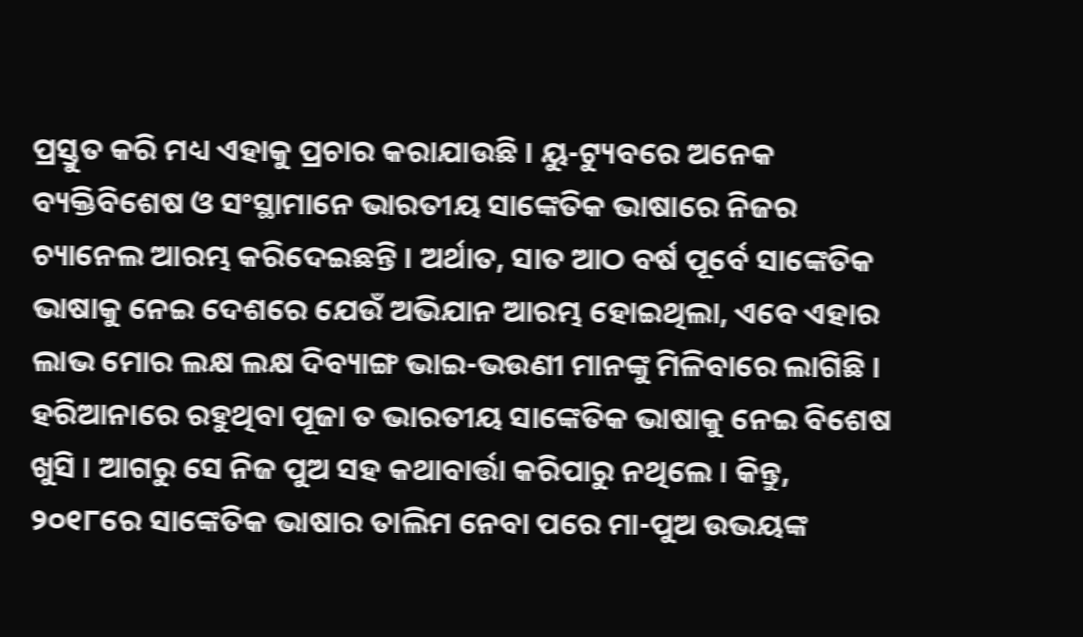ପ୍ରସ୍ତୁତ କରି ମଧ୍ୟ ଏହାକୁ ପ୍ରଚାର କରାଯାଉଛି । ୟୁ-ଟ୍ୟୁବରେ ଅନେକ ବ୍ୟକ୍ତିବିଶେଷ ଓ ସଂସ୍ଥାମାନେ ଭାରତୀୟ ସାଙ୍କେତିକ ଭାଷାରେ ନିଜର ଚ୍ୟାନେଲ ଆରମ୍ଭ କରିଦେଇଛନ୍ତି । ଅର୍ଥାତ, ସାତ ଆଠ ବର୍ଷ ପୂର୍ବେ ସାଙ୍କେତିକ ଭାଷାକୁ ନେଇ ଦେଶରେ ଯେଉଁ ଅଭିଯାନ ଆରମ୍ଭ ହୋଇଥିଲା, ଏବେ ଏହାର ଲାଭ ମୋର ଲକ୍ଷ ଲକ୍ଷ ଦିବ୍ୟାଙ୍ଗ ଭାଇ-ଭଉଣୀ ମାନଙ୍କୁ ମିଳିବାରେ ଲାଗିଛି । ହରିଆନାରେ ରହୁଥିବା ପୂଜା ତ ଭାରତୀୟ ସାଙ୍କେତିକ ଭାଷାକୁ ନେଇ ବିଶେଷ ଖୁସି । ଆଗରୁ ସେ ନିଜ ପୁଅ ସହ କଥାବାର୍ତ୍ତା କରିପାରୁ ନଥିଲେ । କିନ୍ତୁ, ୨୦୧୮ରେ ସାଙ୍କେତିକ ଭାଷାର ତାଲିମ ନେବା ପରେ ମା-ପୁଅ ଉଭୟଙ୍କ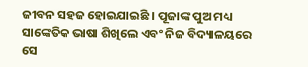ଜୀବନ ସହଜ ହୋଇଯାଇଛି । ପୂଜାଙ୍କ ପୁଅ ମଧ୍ୟ ସାଙ୍କେତିକ ଭାଷା ଶିଖିଲେ ଏବଂ ନିଜ ବିଦ୍ୟାଳୟରେ ସେ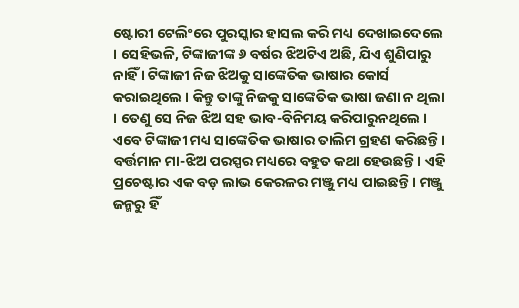ଷ୍ଟୋରୀ ଟେଲିଂରେ ପୁରସ୍କାର ହାସଲ କରି ମଧ୍ୟ ଦେଖାଇଦେଲେ । ସେହିଭଳି, ଟିଙ୍କାଜୀଙ୍କ ୬ ବର୍ଷର ଝିଅଟିଏ ଅଛି, ଯିଏ ଶୁଣିପାରୁ ନାହିଁ । ଟିଙ୍କାଜୀ ନିଜ ଝିଅକୁ ସାଙ୍କେତିକ ଭାଷାର କୋର୍ସ କରାଇଥିଲେ । କିନ୍ତୁ ତାଙ୍କୁ ନିଜକୁ ସାଙ୍କେତିକ ଭାଷା ଜଣା ନ ଥିଲା । ତେଣୁ ସେ ନିଜ ଝିଅ ସହ ଭାବ-ବିନିମୟ କରିପାରୁନଥିଲେ । ଏବେ ଟିଙ୍କାଜୀ ମଧ୍ୟ ସାଙ୍କେତିକ ଭାଷାର ତାଲିମ ଗ୍ରହଣ କରିଛନ୍ତି । ବର୍ତ୍ତମାନ ମା-ଝିଅ ପରସ୍ପର ମଧ୍ୟରେ ବହୁତ କଥା ହେଉଛନ୍ତି । ଏହି ପ୍ରଚେଷ୍ଟାର ଏକ ବଡ଼ ଲାଭ କେରଳର ମଞ୍ଜୁ ମଧ୍ୟ ପାଇଛନ୍ତି । ମଞ୍ଜୁ ଜନ୍ମରୁ ହିଁ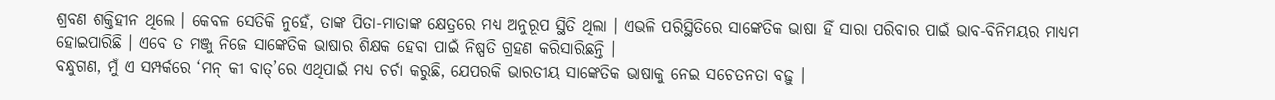ଶ୍ରବଣ ଶକ୍ତିହୀନ ଥିଲେ । କେବଳ ସେତିକି ନୁହେଁ, ତାଙ୍କ ପିତା-ମାତାଙ୍କ କ୍ଷେତ୍ରରେ ମଧ୍ୟ ଅନୁରୂପ ସ୍ଥିତି ଥିଲା । ଏଭଳି ପରିସ୍ଥିତିରେ ସାଙ୍କେତିକ ଭାଷା ହିଁ ସାରା ପରିବାର ପାଇଁ ଭାବ-ବିନିମୟର ମାଧ୍ୟମ ହୋଇପାରିଛି । ଏବେ ତ ମଞ୍ଜୁ ନିଜେ ସାଙ୍କେତିକ ଭାଷାର ଶିକ୍ଷକ ହେବା ପାଇଁ ନିଷ୍ପତି ଗ୍ରହଣ କରିସାରିଛନ୍ତି ।
ବନ୍ଧୁଗଣ, ମୁଁ ଏ ସମ୍ପର୍କରେ ‘ମନ୍ କୀ ବାତ୍’ରେ ଏଥିପାଇଁ ମଧ୍ୟ ଚର୍ଚା କରୁଛି, ଯେପରକି ଭାରତୀୟ ସାଙ୍କେତିକ ଭାଷାକୁ ନେଇ ସଚେତନତା ବଢ଼ୁ ।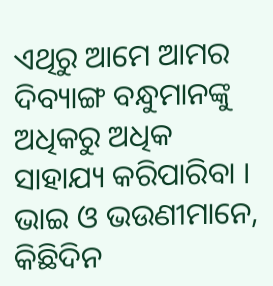ଏଥିରୁ ଆମେ ଆମର ଦିବ୍ୟାଙ୍ଗ ବନ୍ଧୁମାନଙ୍କୁ ଅଧିକରୁ ଅଧିକ ସାହାଯ୍ୟ କରିପାରିବା । ଭାଇ ଓ ଭଉଣୀମାନେ, କିଛିଦିନ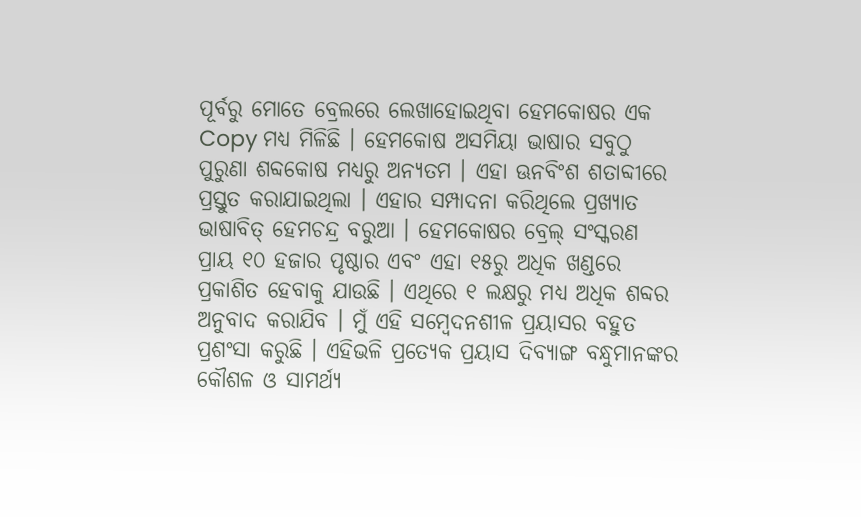ପୂର୍ବରୁ ମୋତେ ବ୍ରେଲରେ ଲେଖାହୋଇଥିବା ହେମକୋଷର ଏକ Copy ମଧ୍ୟ ମିଳିଛି । ହେମକୋଷ ଅସମିୟା ଭାଷାର ସବୁଠୁ ପୁରୁଣା ଶବ୍ଦକୋଷ ମଧ୍ୟରୁ ଅନ୍ୟତମ । ଏହା ଊନବିଂଶ ଶତାବ୍ଦୀରେ ପ୍ରସ୍ତୁତ କରାଯାଇଥିଲା । ଏହାର ସମ୍ପାଦନା କରିଥିଲେ ପ୍ରଖ୍ୟାତ ଭାଷାବିତ୍ ହେମଚନ୍ଦ୍ର ବରୁଆ । ହେମକୋଷର ବ୍ରେଲ୍ ସଂସ୍କରଣ ପ୍ରାୟ ୧୦ ହଜାର ପୃଷ୍ଠାର ଏବଂ ଏହା ୧୫ରୁ ଅଧିକ ଖଣ୍ଡରେ ପ୍ରକାଶିତ ହେବାକୁ ଯାଉଛି । ଏଥିରେ ୧ ଲକ୍ଷରୁ ମଧ୍ୟ ଅଧିକ ଶବ୍ଦର ଅନୁବାଦ କରାଯିବ । ମୁଁ ଏହି ସମ୍ବେଦନଶୀଳ ପ୍ରୟାସର ବହୁତ ପ୍ରଶଂସା କରୁଛି । ଏହିଭଳି ପ୍ରତ୍ୟେକ ପ୍ରୟାସ ଦିବ୍ୟାଙ୍ଗ ବନ୍ଧୁମାନଙ୍କର କୌଶଳ ଓ ସାମର୍ଥ୍ୟ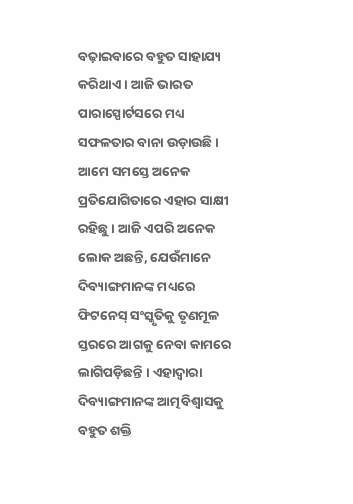ବଢ଼ାଇବାରେ ବହୁତ ସାହାଯ୍ୟ କରିଥାଏ । ଆଜି ଭାରତ ପାରାସ୍ପୋର୍ଟସରେ ମଧ୍ୟ ସଫଳତାର ବାନା ଉଡ଼ାଉଛି । ଆମେ ସମସ୍ତେ ଅନେକ ପ୍ରତିଯୋଗିତାରେ ଏହାର ସାକ୍ଷୀ ରହିଛୁ । ଆଜି ଏପରି ଅନେକ ଲୋକ ଅଛନ୍ତି, ଯେଉଁମାନେ ଦିବ୍ୟାଙ୍ଗମାନଙ୍କ ମଧ୍ୟରେ ଫିଟନେସ୍ ସଂସ୍କୃତିକୁ ତୃଣମୂଳ ସ୍ତରରେ ଆଗକୁ ନେବା କାମରେ ଲାଗିପଡ଼ିଛନ୍ତି । ଏହାଦ୍ୱାରା ଦିବ୍ୟାଙ୍ଗମାନଙ୍କ ଆତ୍ମବିଶ୍ୱାସକୁ ବହୁତ ଶକ୍ତି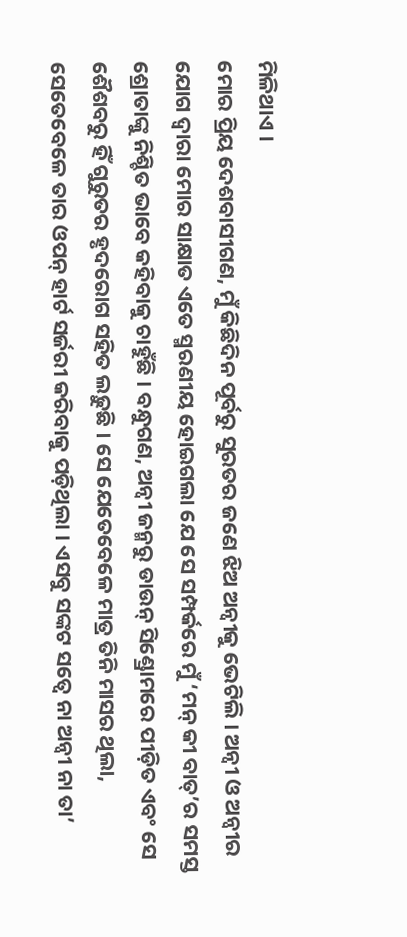ମିଳିଥାଏ ।
ମୋର ପ୍ରିୟ ଦେଶବାସୀଗଣ, ମୁଁ କିଛିଦିନ ପୂର୍ବରୁ ସୁରତର ଜଣେ ଝିଅ ଅନ୍ୱୀକୁ ଭେଟିଲି । ଅନ୍ୱୀ ଓ ଅନ୍ୱୀର ଯୋଗ ଦ୍ୱାରା ମୋର ସାକ୍ଷାତ ଏତେ ସ୍ମରଣୀୟ ହୋଇଗଲା ଯେ ସେ ସମ୍ପର୍କରେ ମୁଁ ‘ମନ୍ କୀ ବାତ୍’ର ସମସ୍ତ ଶ୍ରୋତାଙ୍କୁ ନିଶ୍ଚିତ ଭାବେ କହିବାକୁ ଚାହୁଁଛି । ବନ୍ଧୁଗଣ, ଅନ୍ୱୀ ଜନ୍ମରୁ ଡାଉନ୍ ସିଣ୍ଡ୍ରୋମରେ ପୀଡ଼ିତ ଏବଂ ସେ ଶୈଶବରୁ ହିଁ ଗୁରୁତର ହୃଦରୋଗ ସହିତ ଲଢ଼ୁଛି । ସେ ଯେତେବେଳେ ମାତ୍ର ତିନି ମାସର ଥିଲା, ସେତେବେଳେ ତାର ଓପନ୍ ହାର୍ଟ ସର୍ଜରୀ କରିବାକୁ ପଡ଼ିଥିଲା । ଏସବୁ ସଙ୍କଟ ସତ୍ୱେ ନା ଅନ୍ୱୀ ନା ତା’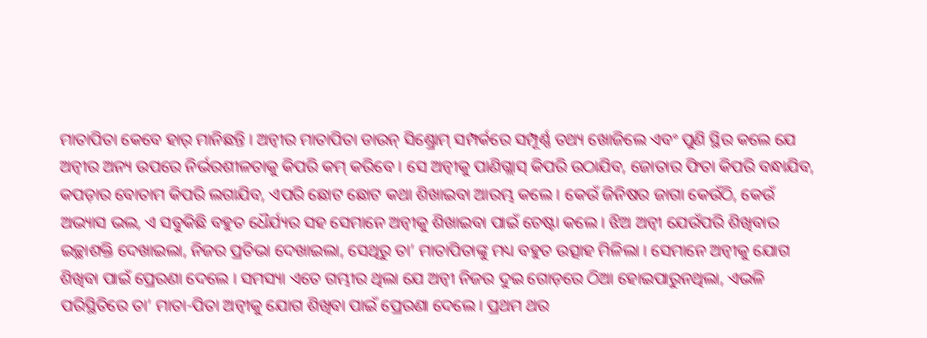ମାତାପିତା କେବେ ହାର୍ ମାନିଛନ୍ତି । ଅନ୍ୱୀର ମାତାପିତା ଡାଉନ୍ ସିଣ୍ଡ୍ରୋମ୍ ସମ୍ପର୍କରେ ସମ୍ପୂର୍ଣ୍ଣ ତଥ୍ୟ ଖୋଜିଲେ ଏବଂ ପୁଣି ସ୍ଥିର କଲେ ଯେ ଅନ୍ୱୀର ଅନ୍ୟ ଉପରେ ନିର୍ଭରଶୀଳତାକୁ କିପରି କମ୍ କରିବେ । ସେ ଅନ୍ୱୀକୁ ପାଣିଗ୍ଲାସ୍ କିପରି ଉଠାଯିବ, ଜୋତାର ଫିତା କିପରି ବନ୍ଧାଯିବ, କପଡ଼ାର ବୋତାମ କିପରି ଲଗାଯିବ, ଏପରି ଛୋଟ ଛୋଟ କଥା ଶିଖାଇବା ଆରମ୍ଭ କଲେ । କେଉଁ ଜିନିଷର ଜାଗା କେଉଁଠି, କେଉଁ ଅଭ୍ୟାସ ଭଲ, ଏ ସବୁକିଛି ବହୁତ ଧୈର୍ଯ୍ୟର ସହ ସେମାନେ ଅନ୍ୱୀକୁ ଶିଖାଇବା ପାଇଁ ଚେଷ୍ଟା କଲେ । ଝିଅ ଅନ୍ୱୀ ଯେଉଁପରି ଶିଖିବାର ଇଚ୍ଛାଶକ୍ତି ଦେଖାଇଲା, ନିଜର ପ୍ରତିଭା ଦେଖାଇଲା, ସେଥିରୁ ତା’ ମାତାପିତାଙ୍କୁ ମଧ୍ୟ ବହୁତ ଉତ୍ସାହ ମିଳିଲା । ସେମାନେ ଅନ୍ୱୀକୁ ଯୋଗ ଶିଖିବା ପାଇଁ ପ୍ରେରଣା ଦେଲେ । ସମସ୍ୟା ଏତେ ଗମ୍ଭୀର ଥିଲା ଯେ ଅନ୍ୱୀ ନିଜର ଦୁଇ ଗୋଡ଼ରେ ଠିଆ ହୋଇପାରୁନଥିଲା, ଏଭଳି ପରିସ୍ଥିତିରେ ତା’ ମାତା-ପିତା ଅନ୍ୱୀକୁ ଯୋଗ ଶିଖିବା ପାଇଁ ପ୍ରେରଣା ଦେଲେ । ପ୍ରଥମ ଥର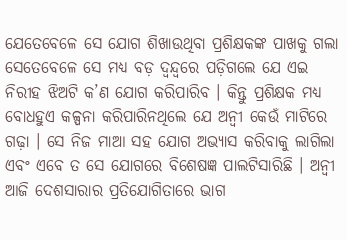ଯେତେବେଳେ ସେ ଯୋଗ ଶିଖାଉଥିବା ପ୍ରଶିକ୍ଷକଙ୍କ ପାଖକୁ ଗଲା ସେତେବେଳେ ସେ ମଧ୍ୟ ବଡ଼ ଦ୍ୱନ୍ଦ୍ୱରେ ପଡ଼ିଗଲେ ଯେ ଏଇ ନିରୀହ ଝିଅଟି କ’ଣ ଯୋଗ କରିପାରିବ । କିନ୍ତୁ ପ୍ରଶିକ୍ଷକ ମଧ୍ୟ ବୋଧହୁଏ କଳ୍ପନା କରିପାରିନଥିଲେ ଯେ ଅନ୍ୱୀ କେଉଁ ମାଟିରେ ଗଢ଼ା । ସେ ନିଜ ମାଆ ସହ ଯୋଗ ଅଭ୍ୟାସ କରିବାକୁ ଲାଗିଲା ଏବଂ ଏବେ ତ ସେ ଯୋଗରେ ବିଶେଷଜ୍ଞ ପାଲଟିସାରିଛି । ଅନ୍ୱୀ ଆଜି ଦେଶସାରାର ପ୍ରତିଯୋଗିତାରେ ଭାଗ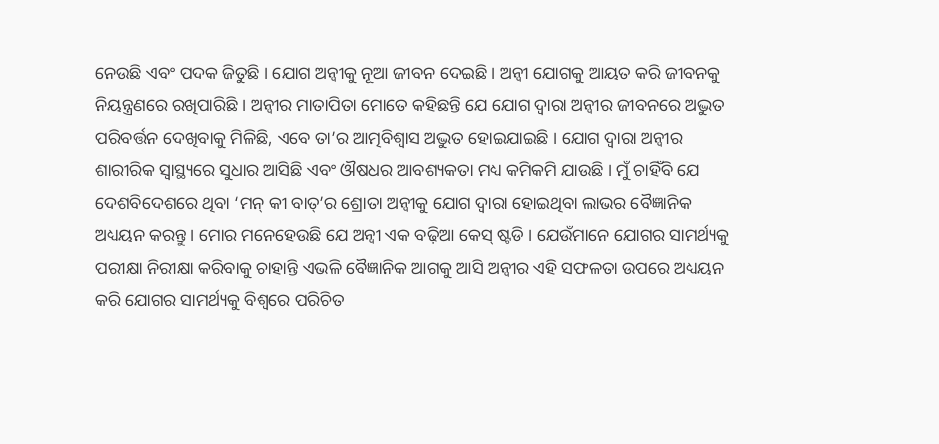ନେଉଛି ଏବଂ ପଦକ ଜିତୁଛି । ଯୋଗ ଅନ୍ୱୀକୁ ନୂଆ ଜୀବନ ଦେଇଛି । ଅନ୍ୱୀ ଯୋଗକୁ ଆୟତ କରି ଜୀବନକୁ ନିୟନ୍ତ୍ରଣରେ ରଖିପାରିଛି । ଅନ୍ୱୀର ମାତାପିତା ମୋତେ କହିଛନ୍ତି ଯେ ଯୋଗ ଦ୍ୱାରା ଅନ୍ୱୀର ଜୀବନରେ ଅଦ୍ଭୁତ ପରିବର୍ତ୍ତନ ଦେଖିବାକୁ ମିଳିଛି, ଏବେ ତା’ର ଆତ୍ମବିଶ୍ୱାସ ଅଦ୍ଭୁତ ହୋଇଯାଇଛି । ଯୋଗ ଦ୍ୱାରା ଅନ୍ୱୀର ଶାରୀରିକ ସ୍ୱାସ୍ଥ୍ୟରେ ସୁଧାର ଆସିଛି ଏବଂ ଔଷଧର ଆବଶ୍ୟକତା ମଧ୍ୟ କମିକମି ଯାଉଛି । ମୁଁ ଚାହିଁବି ଯେ ଦେଶବିଦେଶରେ ଥିବା ‘ମନ୍ କୀ ବାତ୍’ର ଶ୍ରୋତା ଅନ୍ୱୀକୁ ଯୋଗ ଦ୍ୱାରା ହୋଇଥିବା ଲାଭର ବୈଜ୍ଞାନିକ ଅଧ୍ୟୟନ କରନ୍ତୁ । ମୋର ମନେହେଉଛି ଯେ ଅନ୍ୱୀ ଏକ ବଢ଼ିଆ କେସ୍ ଷ୍ଟଡି । ଯେଉଁମାନେ ଯୋଗର ସାମର୍ଥ୍ୟକୁ ପରୀକ୍ଷା ନିରୀକ୍ଷା କରିବାକୁ ଚାହାନ୍ତି ଏଭଳି ବୈଜ୍ଞାନିକ ଆଗକୁ ଆସି ଅନ୍ୱୀର ଏହି ସଫଳତା ଉପରେ ଅଧ୍ୟୟନ କରି ଯୋଗର ସାମର୍ଥ୍ୟକୁ ବିଶ୍ୱରେ ପରିଚିତ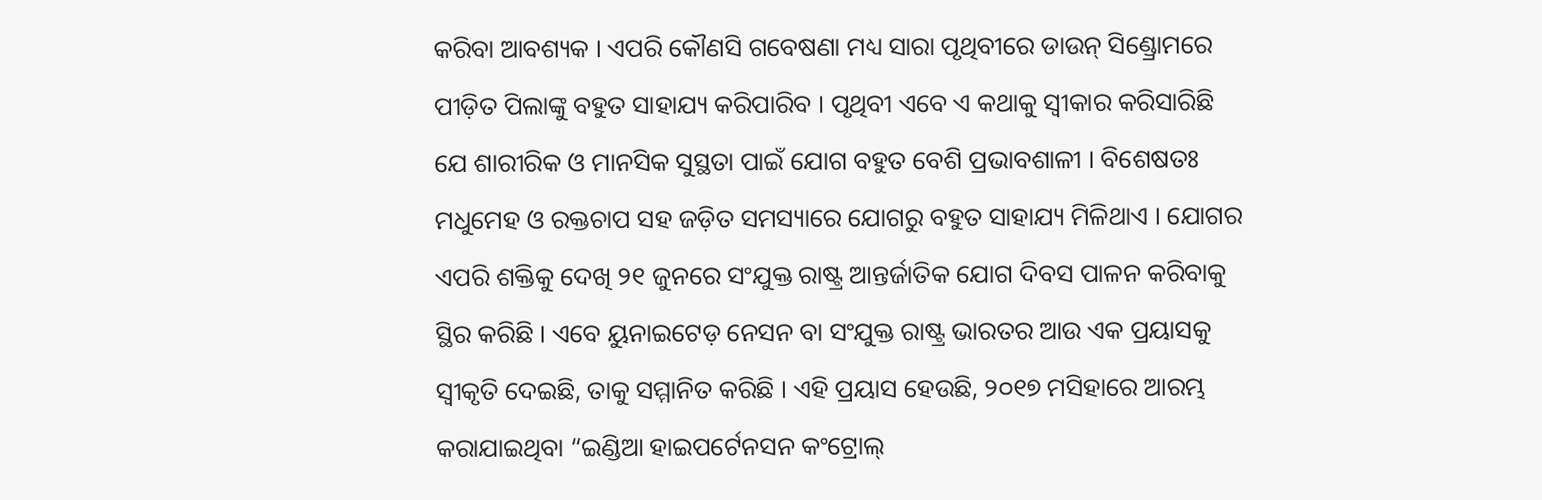କରିବା ଆବଶ୍ୟକ । ଏପରି କୌଣସି ଗବେଷଣା ମଧ୍ୟ ସାରା ପୃଥିବୀରେ ଡାଉନ୍ ସିଣ୍ଡ୍ରୋମରେ ପୀଡ଼ିତ ପିଲାଙ୍କୁ ବହୁତ ସାହାଯ୍ୟ କରିପାରିବ । ପୃଥିବୀ ଏବେ ଏ କଥାକୁ ସ୍ୱୀକାର କରିସାରିଛି ଯେ ଶାରୀରିକ ଓ ମାନସିକ ସୁସ୍ଥତା ପାଇଁ ଯୋଗ ବହୁତ ବେଶି ପ୍ରଭାବଶାଳୀ । ବିଶେଷତଃ ମଧୁମେହ ଓ ରକ୍ତଚାପ ସହ ଜଡ଼ିତ ସମସ୍ୟାରେ ଯୋଗରୁ ବହୁତ ସାହାଯ୍ୟ ମିଳିଥାଏ । ଯୋଗର ଏପରି ଶକ୍ତିକୁ ଦେଖି ୨୧ ଜୁନରେ ସଂଯୁକ୍ତ ରାଷ୍ଟ୍ର ଆନ୍ତର୍ଜାତିକ ଯୋଗ ଦିବସ ପାଳନ କରିବାକୁ ସ୍ଥିର କରିଛି । ଏବେ ୟୁନାଇଟେଡ଼ ନେସନ ବା ସଂଯୁକ୍ତ ରାଷ୍ଟ୍ର ଭାରତର ଆଉ ଏକ ପ୍ରୟାସକୁ ସ୍ୱୀକୃତି ଦେଇଛି, ତାକୁ ସମ୍ମାନିତ କରିଛି । ଏହି ପ୍ରୟାସ ହେଉଛି, ୨୦୧୭ ମସିହାରେ ଆରମ୍ଭ କରାଯାଇଥିବା “ଇଣ୍ଡିଆ ହାଇପର୍ଟେନସନ କଂଟ୍ରୋଲ୍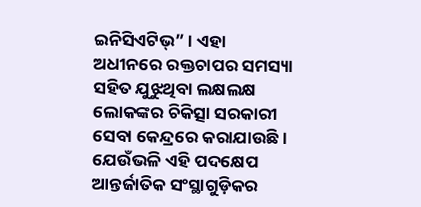ଇନିସିଏଟିଭ୍” । ଏହା ଅଧୀନରେ ରକ୍ତଚାପର ସମସ୍ୟା ସହିତ ଯୁଝୁଥିବା ଲକ୍ଷଲକ୍ଷ ଲୋକଙ୍କର ଚିକିତ୍ସା ସରକାରୀ ସେବା କେନ୍ଦ୍ରରେ କରାଯାଉଛି । ଯେଉଁଭଳି ଏହି ପଦକ୍ଷେପ ଆନ୍ତର୍ଜାତିକ ସଂସ୍ଥାଗୁଡ଼ିକର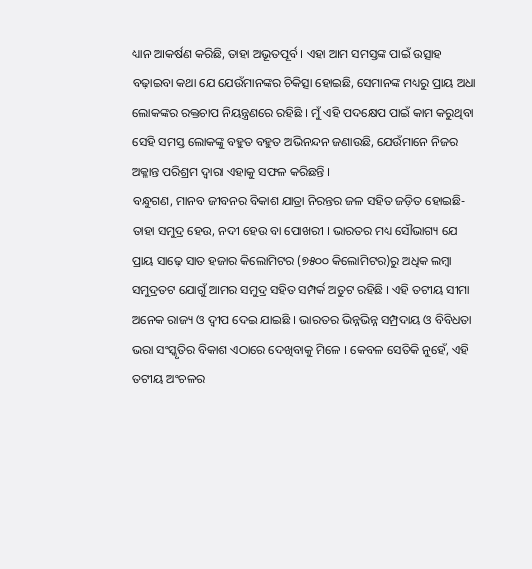ଧ୍ୟାନ ଆକର୍ଷଣ କରିଛି, ତାହା ଅଭୂତପୂର୍ବ । ଏହା ଆମ ସମସ୍ତଙ୍କ ପାଇଁ ଉତ୍ସାହ ବଢ଼ାଇବା କଥା ଯେ ଯେଉଁମାନଙ୍କର ଚିକିତ୍ସା ହୋଇଛି, ସେମାନଙ୍କ ମଧ୍ୟରୁ ପ୍ରାୟ ଅଧା ଲୋକଙ୍କର ରକ୍ତଚାପ ନିୟନ୍ତ୍ରଣରେ ରହିଛି । ମୁଁ ଏହି ପଦକ୍ଷେପ ପାଇଁ କାମ କରୁଥିବା ସେହି ସମସ୍ତ ଲୋକଙ୍କୁ ବହୁତ ବହୁତ ଅଭିନନ୍ଦନ ଜଣାଉଛି, ଯେଉଁମାନେ ନିଜର ଅକ୍ଳାନ୍ତ ପରିଶ୍ରମ ଦ୍ୱାରା ଏହାକୁ ସଫଳ କରିଛନ୍ତି ।
ବନ୍ଧୁଗଣ, ମାନବ ଜୀବନର ବିକାଶ ଯାତ୍ରା ନିରନ୍ତର ଜଳ ସହିତ ଜଡ଼ିତ ହୋଇଛି- ତାହା ସମୁଦ୍ର ହେଉ, ନଦୀ ହେଉ ବା ପୋଖରୀ । ଭାରତର ମଧ୍ୟ ସୌଭାଗ୍ୟ ଯେ ପ୍ରାୟ ସାଢ଼େ ସାତ ହଜାର କିଲୋମିଟର (୭୫୦୦ କିଲୋମିଟର)ରୁ ଅଧିକ ଲମ୍ବା ସମୁଦ୍ରତଟ ଯୋଗୁଁ ଆମର ସମୁଦ୍ର ସହିତ ସମ୍ପର୍କ ଅତୁଟ ରହିଛି । ଏହି ତଟୀୟ ସୀମା ଅନେକ ରାଜ୍ୟ ଓ ଦ୍ୱୀପ ଦେଇ ଯାଇଛି । ଭାରତର ଭିନ୍ନଭିନ୍ନ ସମ୍ପ୍ରଦାୟ ଓ ବିବିଧତା ଭରା ସଂସ୍କୃତିର ବିକାଶ ଏଠାରେ ଦେଖିବାକୁ ମିଳେ । କେବଳ ସେତିକି ନୁହେଁ, ଏହି ତଟୀୟ ଅଂଚଳର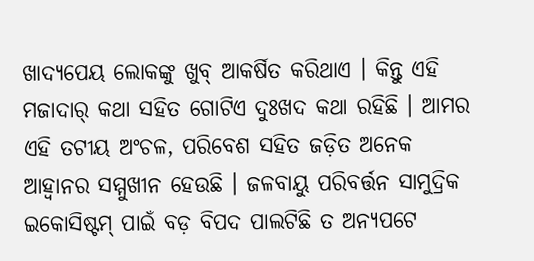ଖାଦ୍ୟପେୟ ଲୋକଙ୍କୁ ଖୁବ୍ ଆକର୍ଷିତ କରିଥାଏ । କିନ୍ତୁ ଏହି ମଜାଦାର୍ କଥା ସହିତ ଗୋଟିଏ ଦୁଃଖଦ କଥା ରହିଛି । ଆମର ଏହି ତଟୀୟ ଅଂଚଳ, ପରିବେଶ ସହିତ ଜଡ଼ିତ ଅନେକ ଆହ୍ୱାନର ସମ୍ମୁଖୀନ ହେଉଛି । ଜଳବାୟୁ ପରିବର୍ତ୍ତନ ସାମୁଦ୍ରିକ ଇକୋସିଷ୍ଟମ୍ ପାଇଁ ବଡ଼ ବିପଦ ପାଲଟିଛି ତ ଅନ୍ୟପଟେ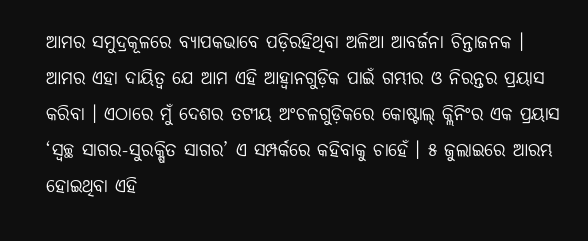ଆମର ସମୁଦ୍ରକୂଳରେ ବ୍ୟାପକଭାବେ ପଡ଼ିରହିଥିବା ଅଳିଆ ଆବର୍ଜନା ଚିନ୍ତାଜନକ । ଆମର ଏହା ଦାୟିତ୍ୱ ଯେ ଆମ ଏହି ଆହ୍ୱାନଗୁଡ଼ିକ ପାଇଁ ଗମ୍ଭୀର ଓ ନିରନ୍ତର ପ୍ରୟାସ କରିବା । ଏଠାରେ ମୁଁ ଦେଶର ତଟୀୟ ଅଂଚଳଗୁଡ଼ିକରେ କୋଷ୍ଟାଲ୍ କ୍ଲିନିଂର ଏକ ପ୍ରୟାସ ‘ସ୍ୱଚ୍ଛ ସାଗର-ସୁରକ୍ଷିତ ସାଗର’ ଏ ସମ୍ପର୍କରେ କହିବାକୁ ଚାହେଁ । ୫ ଜୁଲାଇରେ ଆରମ୍ଭ ହୋଇଥିବା ଏହି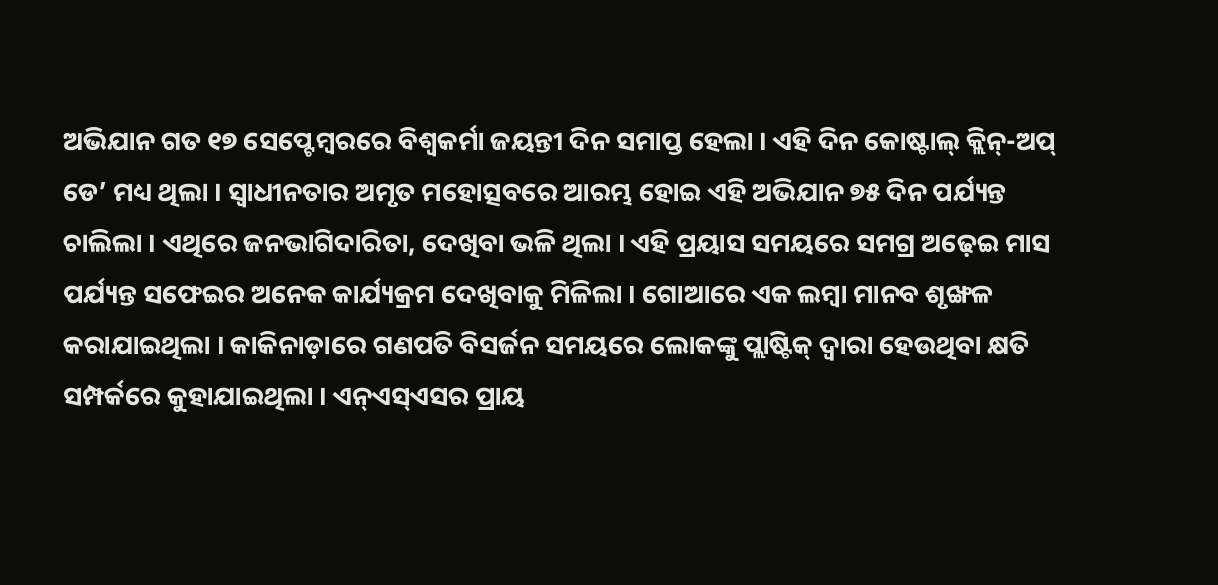ଅଭିଯାନ ଗତ ୧୭ ସେପ୍ଟେମ୍ବରରେ ବିଶ୍ୱକର୍ମା ଜୟନ୍ତୀ ଦିନ ସମାପ୍ତ ହେଲା । ଏହି ଦିନ କୋଷ୍ଟାଲ୍ କ୍ଲିନ୍-ଅପ୍ ଡେ’ ମଧ୍ୟ ଥିଲା । ସ୍ୱାଧୀନତାର ଅମୃତ ମହୋତ୍ସବରେ ଆରମ୍ଭ ହୋଇ ଏହି ଅଭିଯାନ ୭୫ ଦିନ ପର୍ଯ୍ୟନ୍ତ ଚାଲିଲା । ଏଥିରେ ଜନଭାଗିଦାରିତା, ଦେଖିବା ଭଳି ଥିଲା । ଏହି ପ୍ରୟାସ ସମୟରେ ସମଗ୍ର ଅଢ଼େଇ ମାସ ପର୍ଯ୍ୟନ୍ତ ସଫେଇର ଅନେକ କାର୍ଯ୍ୟକ୍ରମ ଦେଖିବାକୁ ମିଳିଲା । ଗୋଆରେ ଏକ ଲମ୍ବା ମାନବ ଶୃଙ୍ଖଳ କରାଯାଇଥିଲା । କାକିନାଡ଼ାରେ ଗଣପତି ବିସର୍ଜନ ସମୟରେ ଲୋକଙ୍କୁ ପ୍ଲାଷ୍ଟିକ୍ ଦ୍ୱାରା ହେଉଥିବା କ୍ଷତି ସମ୍ପର୍କରେ କୁହାଯାଇଥିଲା । ଏନ୍ଏସ୍ଏସର ପ୍ରାୟ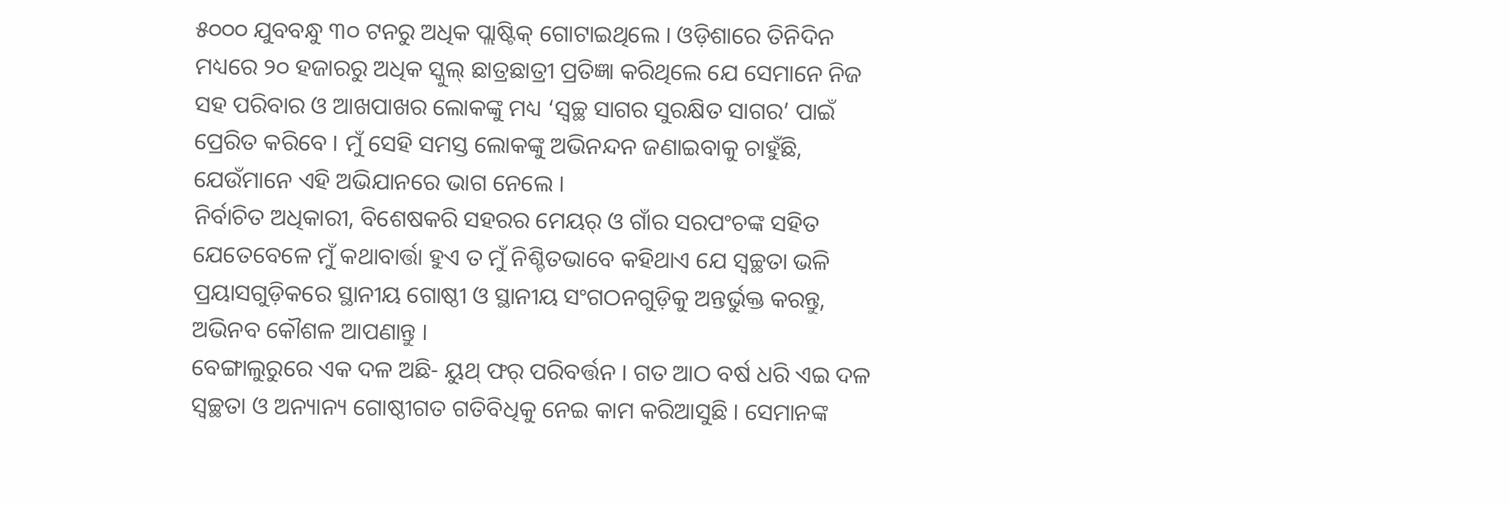୫୦୦୦ ଯୁବବନ୍ଧୁ ୩୦ ଟନରୁ ଅଧିକ ପ୍ଲାଷ୍ଟିକ୍ ଗୋଟାଇଥିଲେ । ଓଡ଼ିଶାରେ ତିନିଦିନ ମଧ୍ୟରେ ୨୦ ହଜାରରୁ ଅଧିକ ସ୍କୁଲ୍ ଛାତ୍ରଛାତ୍ରୀ ପ୍ରତିଜ୍ଞା କରିଥିଲେ ଯେ ସେମାନେ ନିଜ ସହ ପରିବାର ଓ ଆଖପାଖର ଲୋକଙ୍କୁ ମଧ୍ୟ ‘ସ୍ୱଚ୍ଛ ସାଗର ସୁରକ୍ଷିତ ସାଗର’ ପାଇଁ ପ୍ରେରିତ କରିବେ । ମୁଁ ସେହି ସମସ୍ତ ଲୋକଙ୍କୁ ଅଭିନନ୍ଦନ ଜଣାଇବାକୁ ଚାହୁଁଛି, ଯେଉଁମାନେ ଏହି ଅଭିଯାନରେ ଭାଗ ନେଲେ ।
ନିର୍ବାଚିତ ଅଧିକାରୀ, ବିଶେଷକରି ସହରର ମେୟର୍ ଓ ଗାଁର ସରପଂଚଙ୍କ ସହିତ ଯେତେବେଳେ ମୁଁ କଥାବାର୍ତ୍ତା ହୁଏ ତ ମୁଁ ନିଶ୍ଚିତଭାବେ କହିଥାଏ ଯେ ସ୍ୱଚ୍ଛତା ଭଳି ପ୍ରୟାସଗୁଡ଼ିକରେ ସ୍ଥାନୀୟ ଗୋଷ୍ଠୀ ଓ ସ୍ଥାନୀୟ ସଂଗଠନଗୁଡ଼ିକୁ ଅନ୍ତର୍ଭୁକ୍ତ କରନ୍ତୁ, ଅଭିନବ କୌଶଳ ଆପଣାନ୍ତୁ ।
ବେଙ୍ଗାଲୁରୁରେ ଏକ ଦଳ ଅଛି- ୟୁଥ୍ ଫର୍ ପରିବର୍ତ୍ତନ । ଗତ ଆଠ ବର୍ଷ ଧରି ଏଇ ଦଳ ସ୍ୱଚ୍ଛତା ଓ ଅନ୍ୟାନ୍ୟ ଗୋଷ୍ଠୀଗତ ଗତିବିଧିକୁ ନେଇ କାମ କରିଆସୁଛି । ସେମାନଙ୍କ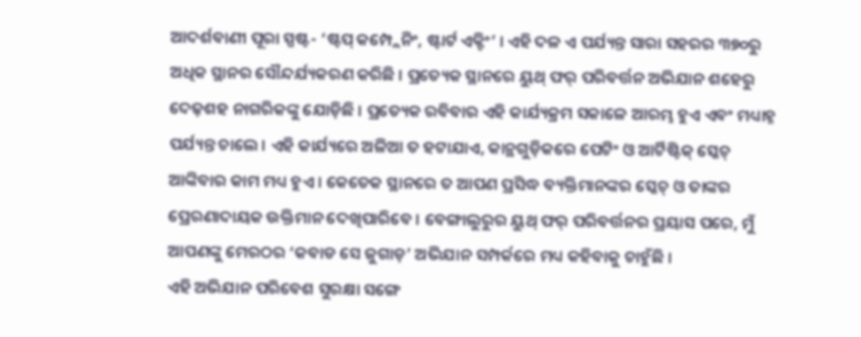ଆଦର୍ଶବାଣୀ ପୂରା ସ୍ପଷ୍ଟ- ‘ଷ୍ଟପ୍ କମ୍ପ୍ଲେନିଂ, ଷ୍ଟାର୍ଟ ଏକ୍ଟିଂ’ । ଏହି ଦଳ ଏ ପର୍ଯ୍ୟନ୍ତ ସାରା ସହରର ୩୭୦ରୁ ଅଧିକ ସ୍ଥାନର ସୌନ୍ଦର୍ଯ୍ୟକରଣ କରିଛି । ପ୍ରତ୍ୟେକ ସ୍ଥାନରେ ୟୁଥ୍ ଫର୍ ପରିବର୍ତ୍ତନ ଅଭିଯାନ ଶହେରୁ ଦେଢ଼ଶହ ନାଗରିକଙ୍କୁ ଯୋଡ଼ିଛି । ପ୍ରତ୍ୟେକ ରବିବାର ଏହି କାର୍ଯ୍ୟକ୍ରମ ସକାଳେ ଆରମ୍ଭ ହୁଏ ଏବଂ ମଧ୍ୟାହ୍ନ ପର୍ଯ୍ୟନ୍ତ ଚାଲେ । ଏହି କାର୍ଯ୍ୟରେ ଅଳିଆ ତ ହଟାଯାଏ, କାନ୍ଥଗୁଡ଼ିକରେ ପେଟିଂ ଓ ଆର୍ଟିଷ୍ଟିକ୍ ସ୍କେଚ୍ ଆଙ୍କିବାର କାମ ମଧ୍ୟ ହୁଏ । କେତେକ ସ୍ଥାନରେ ତ ଆପଣ ପ୍ରସିଦ୍ଧ ବ୍ୟକ୍ତିମାନଙ୍କର ସ୍କେଚ୍ ଓ ତାଙ୍କର ପ୍ରେରଣାଦାୟକ ଉକ୍ତିମାନ ଦେଖିପାରିବେ । ବେଙ୍ଗାଲୁରୁର ୟୁଥ୍ ଫର୍ ପରିବର୍ତ୍ତନର ପ୍ରୟାସ ପରେ, ମୁଁ ଆପଣଙ୍କୁ ମେରଠର ‘କବାଡ ସେ ଜୁଗାଡ଼’ ଅଭିଯାନ ସମ୍ପର୍କରେ ମଧ୍ୟ କହିବାକୁ ଚାହୁଁଛି ।
ଏହି ଅଭିଯାନ ପରିବେଶ ସୁରକ୍ଷା ସଙ୍ଗେ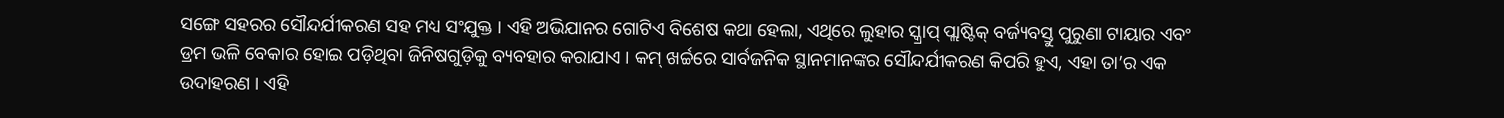ସଙ୍ଗେ ସହରର ସୌନ୍ଦର୍ଯୀକରଣ ସହ ମଧ୍ୟ ସଂଯୁକ୍ତ । ଏହି ଅଭିଯାନର ଗୋଟିଏ ବିଶେଷ କଥା ହେଲା, ଏଥିରେ ଲୁହାର ସ୍କ୍ରାପ୍ ପ୍ଲାଷ୍ଟିକ୍ ବର୍ଜ୍ୟବସ୍ତୁ ପୁରୁଣା ଟାୟାର ଏବଂ ଡ୍ରମ ଭଳି ବେକାର ହୋଇ ପଡ଼ିଥିବା ଜିନିଷଗୁଡ଼ିକୁ ବ୍ୟବହାର କରାଯାଏ । କମ୍ ଖର୍ଚ୍ଚରେ ସାର୍ବଜନିକ ସ୍ଥାନମାନଙ୍କର ସୌନ୍ଦର୍ଯୀକରଣ କିପରି ହୁଏ, ଏହା ତା’ର ଏକ ଉଦାହରଣ । ଏହି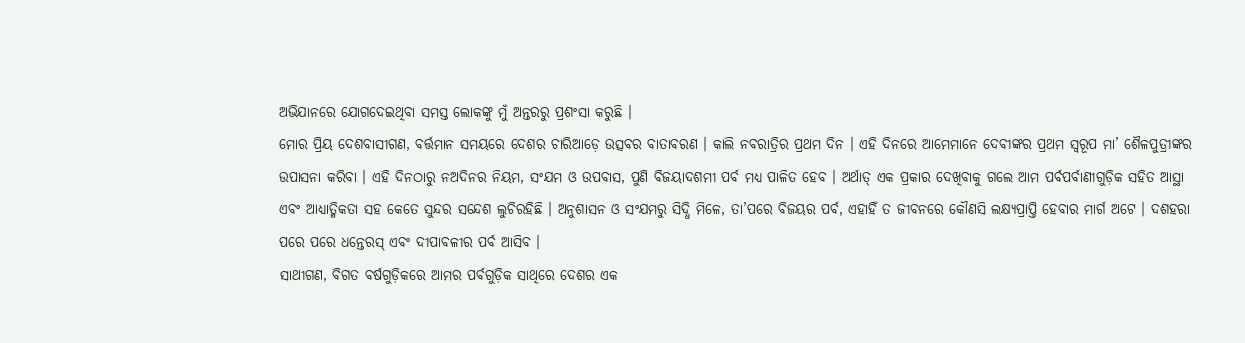ଅଭିଯାନରେ ଯୋଗଦେଇଥିବା ସମସ୍ତ ଲୋକଙ୍କୁ ମୁଁ ଅନ୍ତରରୁ ପ୍ରଶଂସା କରୁଛି ।
ମୋର ପ୍ରିୟ ଦେଶବାସୀଗଣ, ବର୍ତ୍ତମାନ ସମୟରେ ଦେଶର ଚାରିଆଡ଼େ ଉତ୍ସବର ବାତାବରଣ । କାଲି ନବରାତ୍ରିର ପ୍ରଥମ ଦିନ । ଏହି ଦିନରେ ଆମେମାନେ ଦେବୀଙ୍କର ପ୍ରଥମ ସ୍ୱରୂପ ମା’ ଶୈଳପୁତ୍ରୀଙ୍କର ଉପାସନା କରିବା । ଏହି ଦିନଠାରୁ ନଅଦିନର ନିୟମ, ସଂଯମ ଓ ଉପବାସ, ପୁଣି ବିଜୟାଦଶମୀ ପର୍ବ ମଧ୍ୟ ପାଳିତ ହେବ । ଅର୍ଥାତ୍ ଏକ ପ୍ରକାର ଦେଖିବାକୁ ଗଲେ ଆମ ପର୍ବପର୍ବାଣୀଗୁଡ଼ିକ ସହିତ ଆସ୍ଥା ଏବଂ ଆଧ୍ୟାତ୍ମିକତା ସହ କେତେ ସୁନ୍ଦର ସନ୍ଦେଶ ଲୁଚିରହିଛି । ଅନୁଶାସନ ଓ ସଂଯମରୁ ସିଦ୍ଧି ମିଳେ, ତା’ପରେ ବିଜୟର ପର୍ବ, ଏହାହିଁ ତ ଜୀବନରେ କୌଣସି ଲକ୍ଷ୍ୟପ୍ରାପ୍ତି ହେବାର ମାର୍ଗ ଅଟେ । ଦଶହରା ପରେ ପରେ ଧନ୍ତେରସ୍ ଏବଂ ଦୀପାବଳୀର ପର୍ବ ଆସିବ ।
ସାଥୀଗଣ, ବିଗତ ବର୍ଷଗୁଡ଼ିକରେ ଆମର ପର୍ବଗୁଡ଼ିକ ସାଥିରେ ଦେଶର ଏକ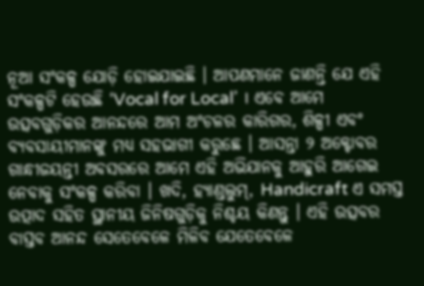ନୂଆ ସଂକଳ୍ପ ଯୋଡ଼ି ହୋଇଯାଇଛି । ଆପଣମାନେ ଜାଣନ୍ତି ଯେ ଏହି ସଂକଳ୍ପଟି ହେଉଛି ‘Vocal for Local’ । ଏବେ ଆମେ ଉତ୍ସବଗୁଡ଼ିକର ଆନନ୍ଦରେ ଆମ ଅଂଚଳର କାରିଗର, ଶିଳ୍ପୀ ଏବଂ ବ୍ୟବସାୟୀମାନଙ୍କୁ ମଧ୍ୟ ସହଭାଗୀ କରୁଛେ । ଆସନ୍ତା ୨ ଅକ୍ଟୋବର ଗାନ୍ଧୀଜୟନ୍ତୀ ଅବସରରେ ଆମେ ଏହି ଅଭିଯାନକୁ ଆହୁରି ଆଗେଇ ନେବାକୁ ସଂକଳ୍ପ କରିବା । ଖଦି, ହ୍ୟାଣ୍ଡଲୁମ୍, Handicraft ଏ ସମସ୍ତ ଉତ୍ପାଦ ସହିତ ସ୍ଥାନୀୟ ଜିନିଷଗୁଡ଼ିକୁ ନିଶ୍ଚୟ କିଣନ୍ତୁ । ଏହି ଉତ୍ସବର ବାସ୍ତବ ଆନନ୍ଦ ସେତେବେଳେ ମିଳିବ ଯେତେବେଳେ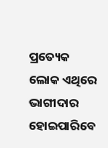ପ୍ରତ୍ୟେକ ଲୋକ ଏଥିରେ ଭାଗୀଦାର ହୋଇପାରିବେ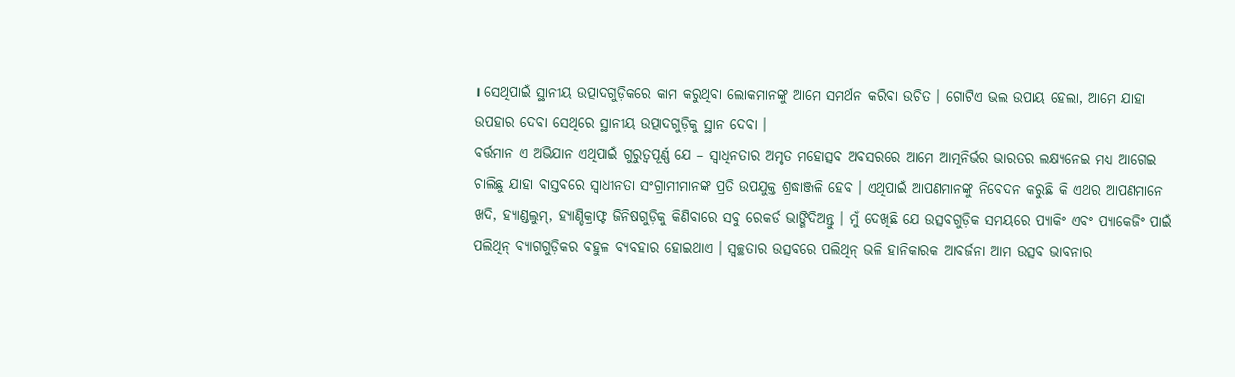। ସେଥିପାଇଁ ସ୍ଥାନୀୟ ଉତ୍ପାଦଗୁଡ଼ିକରେ କାମ କରୁଥିବା ଲୋକମାନଙ୍କୁ ଆମେ ସମର୍ଥନ କରିବା ଉଚିତ । ଗୋଟିଏ ଭଲ ଉପାୟ ହେଲା, ଆମେ ଯାହା ଉପହାର ଦେବା ସେଥିରେ ସ୍ଥାନୀୟ ଉତ୍ପାଦଗୁଡ଼ିକୁ ସ୍ଥାନ ଦେବା ।
ବର୍ତ୍ତମାନ ଏ ଅଭିଯାନ ଏଥିପାଇଁ ଗୁରୁତ୍ୱପୂର୍ଣ୍ଣ ଯେ – ସ୍ୱାଧିନତାର ଅମୃତ ମହୋତ୍ସବ ଅବସରରେ ଆମେ ଆତ୍ମନିର୍ଭର ଭାରତର ଲକ୍ଷ୍ୟନେଇ ମଧ୍ୟ ଆଗେଇ ଚାଲିଛୁ ଯାହା ବାସ୍ତବରେ ସ୍ୱାଧୀନତା ସଂଗ୍ରାମୀମାନଙ୍କ ପ୍ରତି ଉପଯୁକ୍ତ ଶ୍ରଦ୍ଧାଞ୍ଜଳି ହେବ । ଏଥିପାଇଁ ଆପଣମାନଙ୍କୁ ନିବେଦନ କରୁଛି କି ଏଥର ଆପଣମାନେ ଖଦି, ହ୍ୟାଣ୍ଡଲୁମ୍, ହ୍ୟାଣ୍ଡିକ୍ରାଫ୍ଟ ଜିନିଷଗୁଡ଼ିକୁ କିଣିବାରେ ସବୁ ରେକର୍ଡ ଭାଙ୍ଗିଦିଅନ୍ତୁ । ମୁଁ ଦେଖିଛି ଯେ ଉତ୍ସବଗୁଡ଼ିକ ସମୟରେ ପ୍ୟାକିଂ ଏବଂ ପ୍ୟାକେଜିଂ ପାଇଁ ପଲିଥିନ୍ ବ୍ୟାଗଗୁଡ଼ିକର ବହୁଳ ବ୍ୟବହାର ହୋଇଥାଏ । ସ୍ୱଚ୍ଛତାର ଉତ୍ସବରେ ପଲିଥିନ୍ ଭଳି ହାନିକାରକ ଆବର୍ଜନା ଆମ ଉତ୍ସବ ଭାବନାର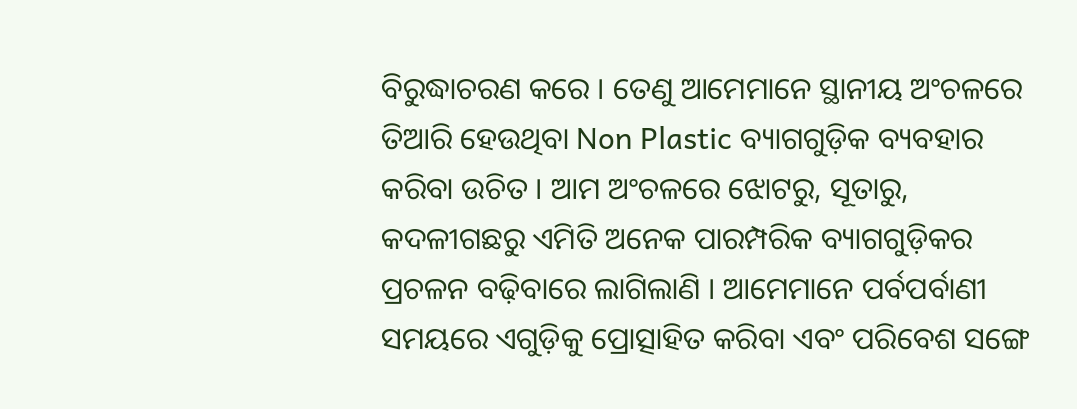ବିରୁଦ୍ଧାଚରଣ କରେ । ତେଣୁ ଆମେମାନେ ସ୍ଥାନୀୟ ଅଂଚଳରେ ତିଆରି ହେଉଥିବା Non Plastic ବ୍ୟାଗଗୁଡ଼ିକ ବ୍ୟବହାର କରିବା ଉଚିତ । ଆମ ଅଂଚଳରେ ଝୋଟରୁ, ସୂତାରୁ, କଦଳୀଗଛରୁ ଏମିତି ଅନେକ ପାରମ୍ପରିକ ବ୍ୟାଗଗୁଡ଼ିକର ପ୍ରଚଳନ ବଢ଼ିବାରେ ଲାଗିଲାଣି । ଆମେମାନେ ପର୍ବପର୍ବାଣୀ ସମୟରେ ଏଗୁଡ଼ିକୁ ପ୍ରୋତ୍ସାହିତ କରିବା ଏବଂ ପରିବେଶ ସଙ୍ଗେ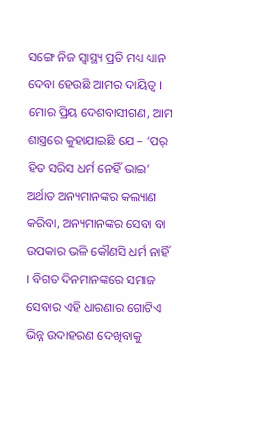ସଙ୍ଗେ ନିଜ ସ୍ୱାସ୍ଥ୍ୟ ପ୍ରତି ମଧ୍ୟ ଧ୍ୟାନ ଦେବା ହେଉଛି ଆମର ଦାୟିତ୍ୱ ।
ମୋର ପ୍ରିୟ ଦେଶବାସୀଗଣ, ଆମ ଶାସ୍ତ୍ରରେ କୁହାଯାଇଛି ଯେ – ‘ପର୍ ହିତ ସରିସ ଧର୍ମ ନେହିଁ ଭାଇ’ ଅର୍ଥାତ ଅନ୍ୟମାନଙ୍କର କଲ୍ୟାଣ କରିବା, ଅନ୍ୟମାନଙ୍କର ସେବା ବା ଉପକାର ଭଳି କୌଣସି ଧର୍ମ ନାହିଁ । ବିଗତ ଦିନମାନଙ୍କରେ ସମାଜ ସେବାର ଏହି ଧାରଣାର ଗୋଟିଏ ଭିନ୍ନ ଉଦାହରଣ ଦେଖିବାକୁ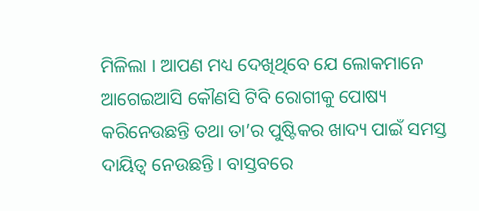ମିଳିଲା । ଆପଣ ମଧ୍ୟ ଦେଖିଥିବେ ଯେ ଲୋକମାନେ ଆଗେଇଆସି କୌଣସି ଟିବି ରୋଗୀକୁ ପୋଷ୍ୟ କରିନେଉଛନ୍ତି ତଥା ତା’ର ପୁଷ୍ଟିକର ଖାଦ୍ୟ ପାଇଁ ସମସ୍ତ ଦାୟିତ୍ୱ ନେଉଛନ୍ତି । ବାସ୍ତବରେ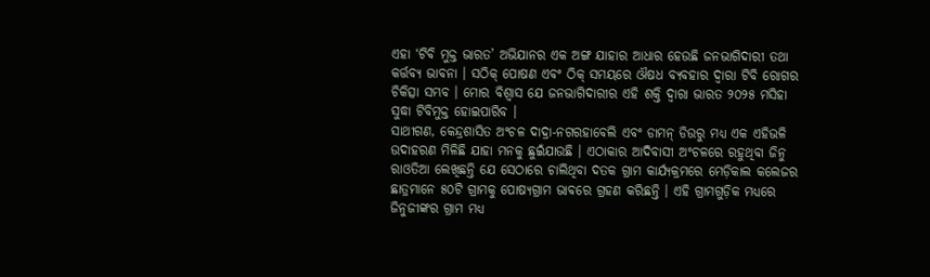ଏହା ‘ଟିବି ମୁକ୍ତ ଭାରତ’ ଅଭିଯାନର ଏକ ଅଙ୍ଗ ଯାହାର ଆଧାର ହେଉଛି ଜନଭାଗିଦାରୀ ତଥା କର୍ତ୍ତବ୍ୟ ଭାବନା । ସଠିକ୍ ପୋଷଣ ଏବଂ ଠିକ୍ ସମୟରେ ଔଷଧ ବ୍ୟବହାର ଦ୍ୱାରା ଟିବି ରୋଗର ଚିକିତ୍ସା ସମ୍ଭବ । ମୋର ବିଶ୍ୱାସ ଯେ ଜନଭାଗିଦାରୀର ଏହି ଶକ୍ତି ଦ୍ୱାରା ଭାରତ ୨୦୨୫ ମସିହା ସୁଦ୍ଧା ଟିବିମୁକ୍ତ ହୋଇପାରିବ ।
ସାଥୀଗଣ, କେନ୍ଦ୍ରଶାସିତ ଅଂଚଳ ଦାଦ୍ରା-ନଗରହାବେଲି ଏବଂ ଡାମନ୍ ଡିଉରୁ ମଧ୍ୟ ଏକ ଏହିଭଳି ଉଦାହରଣ ମିଳିଛି ଯାହା ମନକୁ ଛୁଇଁଯାଉଛି । ଏଠାକାର ଆଦିବାସୀ ଅଂଚଳରେ ରହୁଥିବା ଜିନୁ ରାଓତିଆ ଲେଖିଛନ୍ତି ଯେ ସେଠାରେ ଚାଲିଥିବା ଦତକ ଗ୍ରାମ କାର୍ଯ୍ୟକ୍ରମରେ ମେଡ଼ିକାଲ କଲେଜର ଛାତ୍ରମାନେ ୫୦ଟି ଗ୍ରାମକୁ ପୋଷ୍ୟଗ୍ରାମ ଭାବରେ ଗ୍ରହଣ କରିଛନ୍ତି । ଏହି ଗ୍ରାମଗୁଡ଼ିକ ମଧ୍ୟରେ ଜିନୁଜୀଙ୍କର ଗ୍ରାମ ମଧ୍ୟ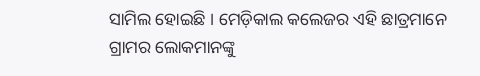ସାମିଲ ହୋଇଛି । ମେଡ଼ିକାଲ କଲେଜର ଏହି ଛାତ୍ରମାନେ ଗ୍ରାମର ଲୋକମାନଙ୍କୁ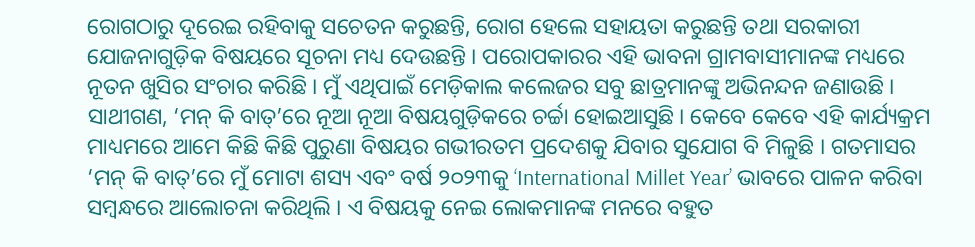ରୋଗଠାରୁ ଦୂରେଇ ରହିବାକୁ ସଚେତନ କରୁଛନ୍ତି, ରୋଗ ହେଲେ ସହାୟତା କରୁଛନ୍ତି ତଥା ସରକାରୀ ଯୋଜନାଗୁଡ଼ିକ ବିଷୟରେ ସୂଚନା ମଧ୍ୟ ଦେଉଛନ୍ତି । ପରୋପକାରର ଏହି ଭାବନା ଗ୍ରାମବାସୀମାନଙ୍କ ମଧ୍ୟରେ ନୂତନ ଖୁସିର ସଂଚାର କରିଛି । ମୁଁ ଏଥିପାଇଁ ମେଡ଼ିକାଲ କଲେଜର ସବୁ ଛାତ୍ରମାନଙ୍କୁ ଅଭିନନ୍ଦନ ଜଣାଉଛି ।
ସାଥୀଗଣ, ‘ମନ୍ କି ବାତ୍’ରେ ନୂଆ ନୂଆ ବିଷୟଗୁଡ଼ିକରେ ଚର୍ଚ୍ଚା ହୋଇଆସୁଛି । କେବେ କେବେ ଏହି କାର୍ଯ୍ୟକ୍ରମ ମାଧ୍ୟମରେ ଆମେ କିଛି କିଛି ପୁରୁଣା ବିଷୟର ଗଭୀରତମ ପ୍ରଦେଶକୁ ଯିବାର ସୁଯୋଗ ବି ମିଳୁଛି । ଗତମାସର ‘ମନ୍ କି ବାତ୍’ରେ ମୁଁ ମୋଟା ଶସ୍ୟ ଏବଂ ବର୍ଷ ୨୦୨୩କୁ ‘International Millet Year’ ଭାବରେ ପାଳନ କରିବା ସମ୍ବନ୍ଧରେ ଆଲୋଚନା କରିଥିଲି । ଏ ବିଷୟକୁ ନେଇ ଲୋକମାନଙ୍କ ମନରେ ବହୁତ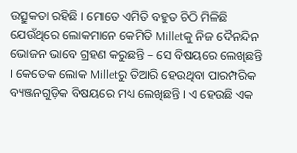ଉତ୍ସୁକତା ରହିଛି । ମୋତେ ଏମିତି ବହୁତ ଚିଠି ମିଳିଛି ଯେଉଁଥିରେ ଲୋକମାନେ କେମିତି Milletକୁ ନିଜ ଦୈନନ୍ଦିନ ଭୋଜନ ଭାବେ ଗ୍ରହଣ କରୁଛନ୍ତି – ସେ ବିଷୟରେ ଲେଖିଛନ୍ତି । କେତେକ ଲୋକ Milletରୁ ତିଆରି ହେଉଥିବା ପାରମ୍ପରିକ ବ୍ୟଞ୍ଜନଗୁଡ଼ିକ ବିଷୟରେ ମଧ୍ୟ ଲେଖିଛନ୍ତି । ଏ ହେଉଛି ଏକ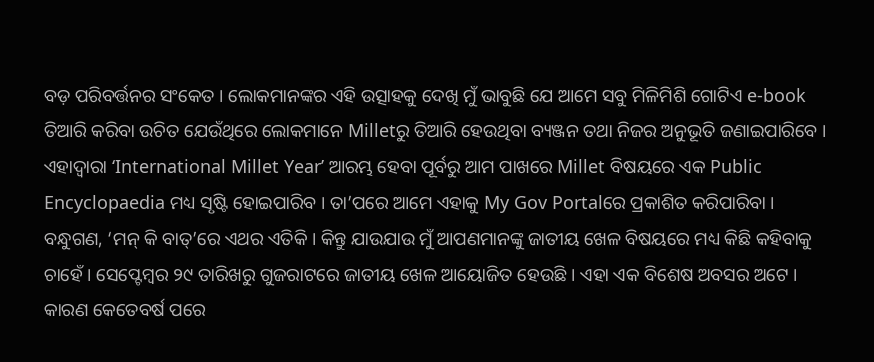ବଡ଼ ପରିବର୍ତ୍ତନର ସଂକେତ । ଲୋକମାନଙ୍କର ଏହି ଉତ୍ସାହକୁ ଦେଖି ମୁଁ ଭାବୁଛି ଯେ ଆମେ ସବୁ ମିଳିମିଶି ଗୋଟିଏ e-book ତିଆରି କରିବା ଉଚିତ ଯେଉଁଥିରେ ଲୋକମାନେ Milletରୁ ତିଆରି ହେଉଥିବା ବ୍ୟଞ୍ଜନ ତଥା ନିଜର ଅନୁଭୂତି ଜଣାଇପାରିବେ । ଏହାଦ୍ୱାରା ‘International Millet Year’ ଆରମ୍ଭ ହେବା ପୂର୍ବରୁ ଆମ ପାଖରେ Millet ବିଷୟରେ ଏକ Public Encyclopaedia ମଧ୍ୟ ସୃଷ୍ଟି ହୋଇପାରିବ । ତା’ପରେ ଆମେ ଏହାକୁ My Gov Portalରେ ପ୍ରକାଶିତ କରିପାରିବା ।
ବନ୍ଧୁଗଣ, ‘ମନ୍ କି ବାତ୍’ରେ ଏଥର ଏତିକି । କିନ୍ତୁ ଯାଉଯାଉ ମୁଁ ଆପଣମାନଙ୍କୁ ଜାତୀୟ ଖେଳ ବିଷୟରେ ମଧ୍ୟ କିଛି କହିବାକୁ ଚାହେଁ । ସେପ୍ଟେମ୍ବର ୨୯ ତାରିଖରୁ ଗୁଜରାଟରେ ଜାତୀୟ ଖେଳ ଆୟୋଜିତ ହେଉଛି । ଏହା ଏକ ବିଶେଷ ଅବସର ଅଟେ । କାରଣ କେତେବର୍ଷ ପରେ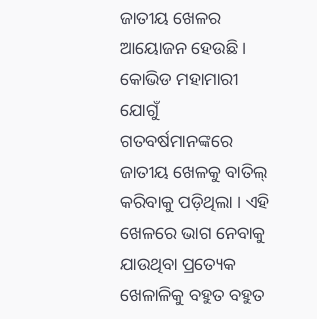ଜାତୀୟ ଖେଳର ଆୟୋଜନ ହେଉଛି । କୋଭିଡ ମହାମାରୀ ଯୋଗୁଁ ଗତବର୍ଷମାନଙ୍କରେ ଜାତୀୟ ଖେଳକୁ ବାତିଲ୍ କରିବାକୁ ପଡ଼ିଥିଲା । ଏହି ଖେଳରେ ଭାଗ ନେବାକୁ ଯାଉଥିବା ପ୍ରତ୍ୟେକ ଖେଳାଳିକୁ ବହୁତ ବହୁତ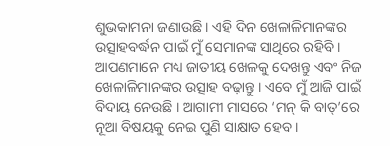ଶୁଭକାମନା ଜଣାଉଛି । ଏହି ଦିନ ଖେଳାଳିମାନଙ୍କର ଉତ୍ସାହବର୍ଦ୍ଧନ ପାଇଁ ମୁଁ ସେମାନଙ୍କ ସାଥିରେ ରହିବି । ଆପଣମାନେ ମଧ୍ୟ ଜାତୀୟ ଖେଳକୁ ଦେଖନ୍ତୁ ଏବଂ ନିଜ ଖେଳାଳିମାନଙ୍କର ଉତ୍ସାହ ବଢ଼ାନ୍ତୁ । ଏବେ ମୁଁ ଆଜି ପାଇଁ ବିଦାୟ ନେଉଛି । ଆଗାମୀ ମାସରେ ‘ମନ୍ କି ବାତ୍’ରେ ନୂଆ ବିଷୟକୁ ନେଇ ପୁଣି ସାକ୍ଷାତ ହେବ ।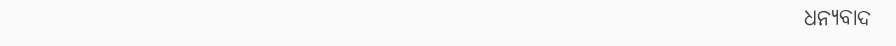ଧନ୍ୟବାଦ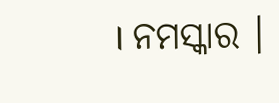। ନମସ୍କାର ।